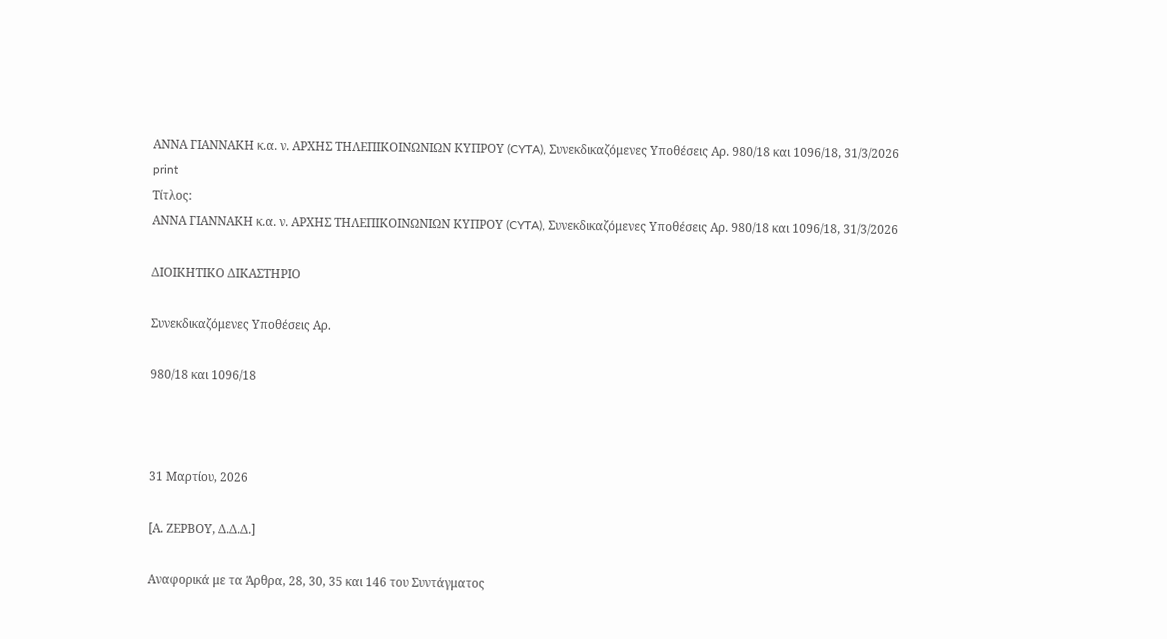ΑΝΝΑ ΓΙΑΝΝΑΚΗ κ.α. ν. ΑΡΧΗΣ ΤΗΛΕΠΙΚΟΙΝΩΝΙΩΝ ΚΥΠΡΟΥ (CYTA), Συνεκδικαζόμενες Υποθέσεις Αρ. 980/18 και 1096/18, 31/3/2026
print
Τίτλος:
ΑΝΝΑ ΓΙΑΝΝΑΚΗ κ.α. ν. ΑΡΧΗΣ ΤΗΛΕΠΙΚΟΙΝΩΝΙΩΝ ΚΥΠΡΟΥ (CYTA), Συνεκδικαζόμενες Υποθέσεις Αρ. 980/18 και 1096/18, 31/3/2026

ΔΙΟΙΚΗΤΙΚΟ ΔΙΚΑΣΤΗΡΙΟ

Συνεκδικαζόμενες Υποθέσεις Αρ.

980/18 και 1096/18



31 Μαρτίου, 2026

[Α. ΖΕΡΒΟΥ, Δ.Δ.Δ.]

Αναφορικά με τα Άρθρα, 28, 30, 35 και 146 του Συντάγματος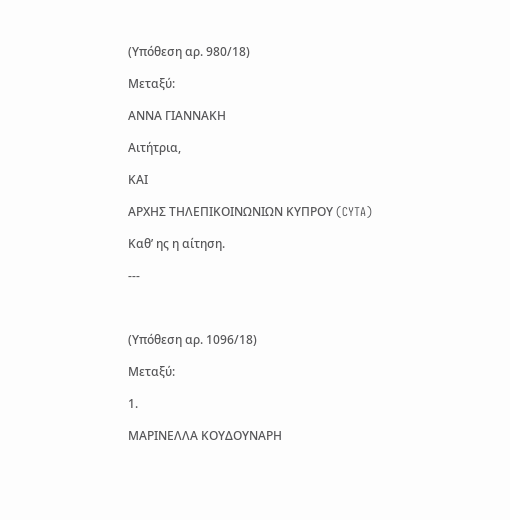(Υπόθεση αρ. 980/18)

Μεταξύ:

ΑΝΝΑ ΓΙΑΝΝΑΚΗ

Αιτήτρια,

ΚΑΙ

ΑΡΧΗΣ ΤΗΛΕΠΙΚΟΙΝΩΝΙΩΝ ΚΥΠΡΟΥ (CYTA)

Καθ’ ης η αίτηση.

---



(Υπόθεση αρ. 1096/18)

Μεταξύ:

1.

ΜΑΡΙΝΕΛΛΑ ΚΟΥΔΟΥΝΑΡΗ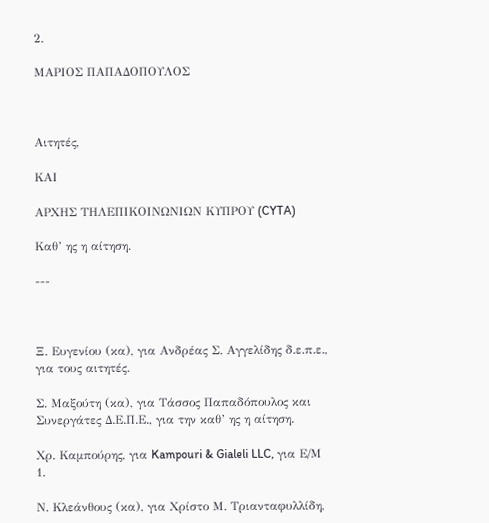2.

ΜΑΡΙΟΣ ΠΑΠΑΔΟΠΟΥΛΟΣ



Αιτητές,

ΚΑΙ

ΑΡΧΗΣ ΤΗΛΕΠΙΚΟΙΝΩΝΙΩΝ ΚΥΠΡΟΥ (CYTA)

Καθ’ ης η αίτηση.

---



Ξ. Ευγενίου (κα), για Ανδρέας Σ. Αγγελίδης δ.ε.π.ε., για τους αιτητές.

Σ. Μαξούτη (κα), για Τάσσος Παπαδόπουλος και Συνεργάτες Δ.Ε.Π.Ε., για την καθ’ ης η αίτηση.

Χρ. Καμπούρης, για Kampouri & Gialeli LLC, για Ε/Μ 1.

Ν. Κλεάνθους (κα), για Χρίστο Μ. Τριανταφυλλίδη,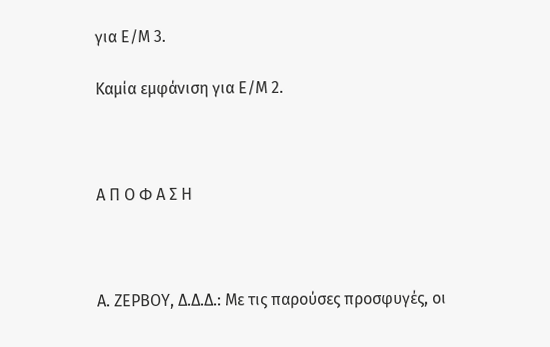για Ε/Μ 3.

Καμία εμφάνιση για Ε/Μ 2.



Α Π Ο Φ Α Σ Η



Α. ΖΕΡΒΟΥ, Δ.Δ.Δ.: Με τις παρούσες προσφυγές, οι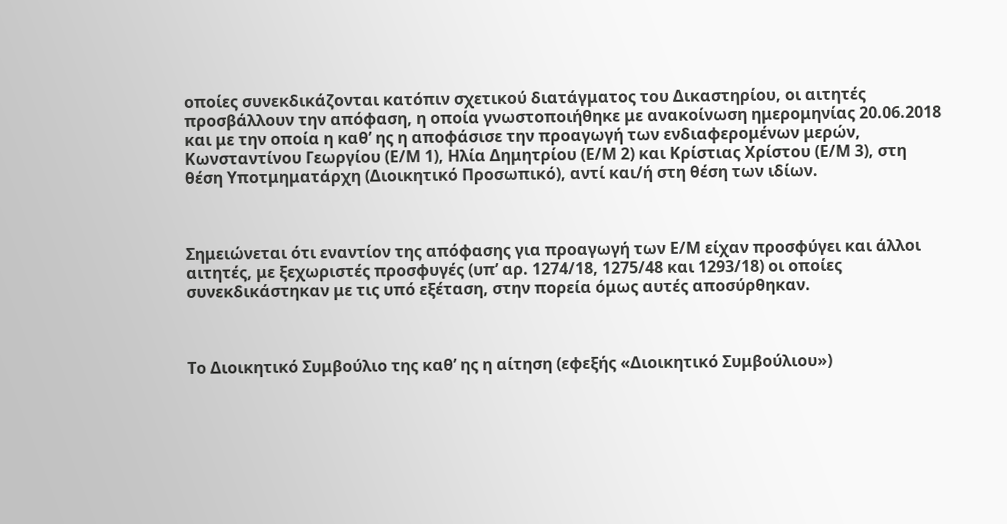οποίες συνεκδικάζονται κατόπιν σχετικού διατάγματος του Δικαστηρίου, οι αιτητές προσβάλλουν την απόφαση, η οποία γνωστοποιήθηκε με ανακοίνωση ημερομηνίας 20.06.2018 και με την οποία η καθ’ ης η αποφάσισε την προαγωγή των ενδιαφερομένων μερών, Κωνσταντίνου Γεωργίου (Ε/Μ 1), Ηλία Δημητρίου (Ε/Μ 2) και Κρίστιας Χρίστου (Ε/Μ 3), στη θέση Υποτμηματάρχη (Διοικητικό Προσωπικό), αντί και/ή στη θέση των ιδίων.



Σημειώνεται ότι εναντίον της απόφασης για προαγωγή των Ε/Μ είχαν προσφύγει και άλλοι αιτητές, με ξεχωριστές προσφυγές (υπ’ αρ. 1274/18, 1275/48 και 1293/18) οι οποίες συνεκδικάστηκαν με τις υπό εξέταση, στην πορεία όμως αυτές αποσύρθηκαν.



Το Διοικητικό Συμβούλιο της καθ’ ης η αίτηση (εφεξής «Διοικητικό Συμβούλιου»)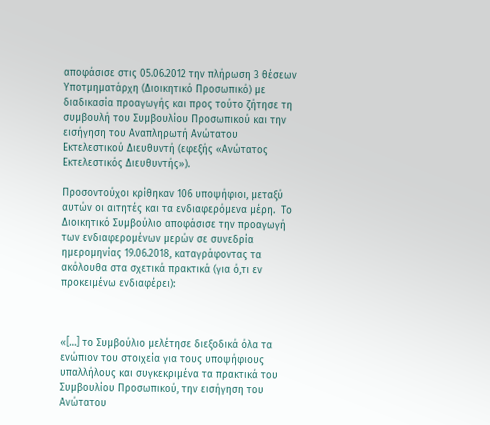αποφάσισε στις 05.06.2012 την πλήρωση 3 θέσεων Υποτμηματάρχη (Διοικητικό Προσωπικό) με διαδικασία προαγωγής και προς τούτο ζήτησε τη συμβουλή του Συμβουλίου Προσωπικού και την εισήγηση του Αναπληρωτή Ανώτατου Εκτελεστικού Διευθυντή (εφεξής «Ανώτατος Εκτελεστικός Διευθυντής»).

Προσοντούχοι κρίθηκαν 106 υποψήφιοι, μεταξύ αυτών οι αιτητές και τα ενδιαφερόμενα μέρη.  Το Διοικητικό Συμβούλιο αποφάσισε την προαγωγή των ενδιαφερομένων μερών σε συνεδρία ημερομηνίας 19.06.2018, καταγράφοντας τα ακόλουθα στα σχετικά πρακτικά (για ό,τι εν προκειμένω ενδιαφέρει):



«[…] το Συμβούλιο μελέτησε διεξοδικά όλα τα ενώπιον του στοιχεία για τους υποψήφιους υπαλλήλους και συγκεκριμένα τα πρακτικά του Συμβουλίου Προσωπικού, την εισήγηση του Ανώτατου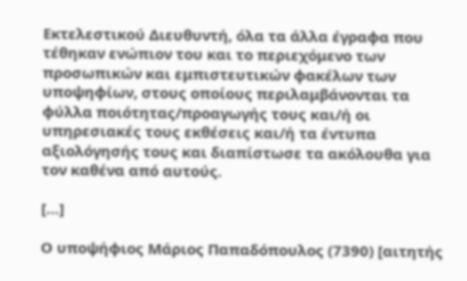Εκτελεστικού Διευθυντή, όλα τα άλλα έγραφα που τέθηκαν ενώπιον του και το περιεχόμενο των προσωπικών και εμπιστευτικών φακέλων των υποψηφίων, στους οποίους περιλαμβάνονται τα φύλλα ποιότητας/προαγωγής τους και/ή οι υπηρεσιακές τους εκθέσεις και/ή τα έντυπα αξιολόγησής τους και διαπίστωσε τα ακόλουθα για τον καθένα από αυτούς.

[…]

Ο υποψήφιος Μάριος Παπαδόπουλος (7390) [αιτητής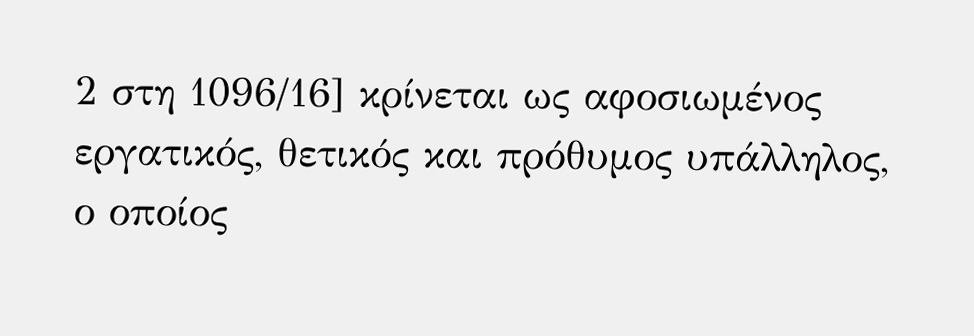2 στη 1096/16] κρίνεται ως αφοσιωμένος εργατικός, θετικός και πρόθυμος υπάλληλος, ο οποίος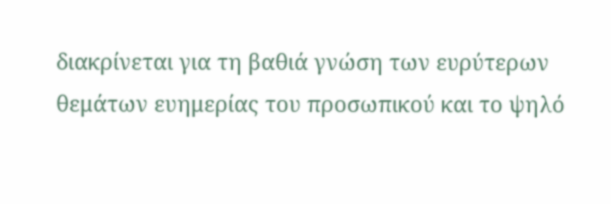διακρίνεται για τη βαθιά γνώση των ευρύτερων θεμάτων ευημερίας του προσωπικού και το ψηλό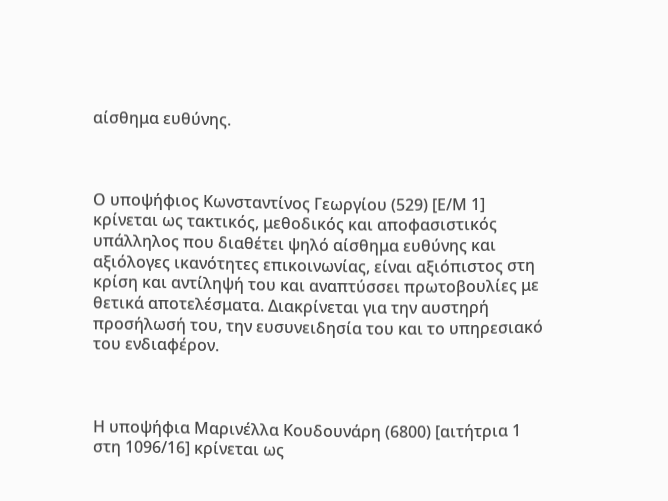αίσθημα ευθύνης.



Ο υποψήφιος Κωνσταντίνος Γεωργίου (529) [Ε/Μ 1]  κρίνεται ως τακτικός, μεθοδικός και αποφασιστικός υπάλληλος που διαθέτει ψηλό αίσθημα ευθύνης και αξιόλογες ικανότητες επικοινωνίας, είναι αξιόπιστος στη κρίση και αντίληψή του και αναπτύσσει πρωτοβουλίες με θετικά αποτελέσματα. Διακρίνεται για την αυστηρή προσήλωσή του, την ευσυνειδησία του και το υπηρεσιακό του ενδιαφέρον.



Η υποψήφια Μαρινέλλα Κουδουνάρη (6800) [αιτήτρια 1 στη 1096/16] κρίνεται ως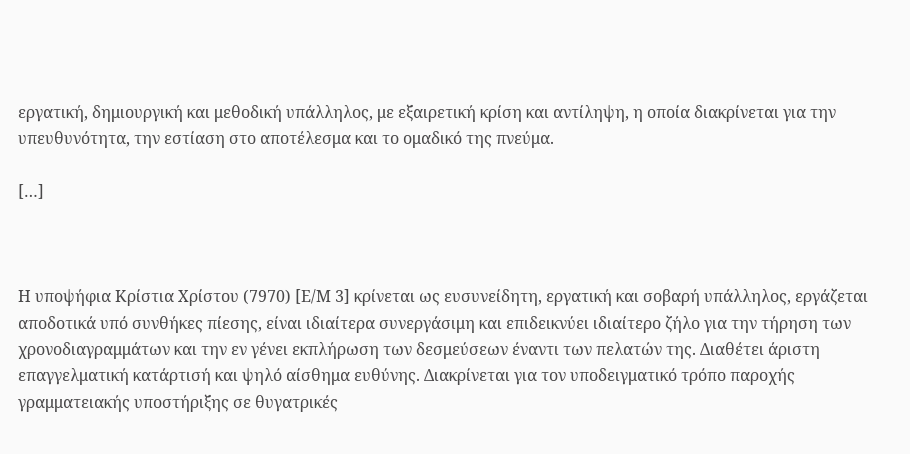εργατική, δημιουργική και μεθοδική υπάλληλος, με εξαιρετική κρίση και αντίληψη, η οποία διακρίνεται για την υπευθυνότητα, την εστίαση στο αποτέλεσμα και το ομαδικό της πνεύμα.

[…]



Η υποψήφια Κρίστια Χρίστου (7970) [Ε/Μ 3] κρίνεται ως ευσυνείδητη, εργατική και σοβαρή υπάλληλος, εργάζεται αποδοτικά υπό συνθήκες πίεσης, είναι ιδιαίτερα συνεργάσιμη και επιδεικνύει ιδιαίτερο ζήλο για την τήρηση των χρονοδιαγραμμάτων και την εν γένει εκπλήρωση των δεσμεύσεων έναντι των πελατών της. Διαθέτει άριστη επαγγελματική κατάρτισή και ψηλό αίσθημα ευθύνης. Διακρίνεται για τον υποδειγματικό τρόπο παροχής γραμματειακής υποστήριξης σε θυγατρικές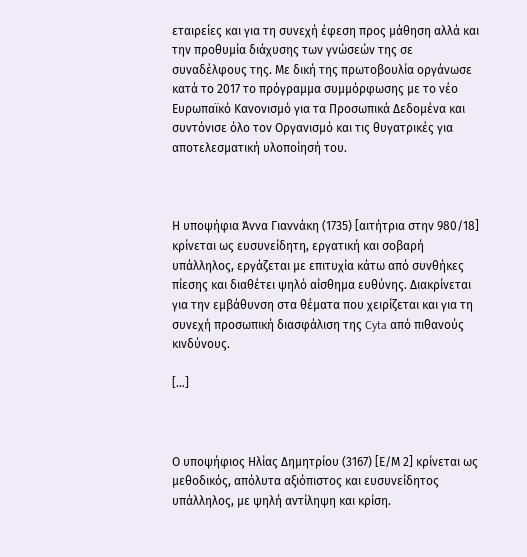εταιρείες και για τη συνεχή έφεση προς μάθηση αλλά και την προθυμία διάχυσης των γνώσεών της σε συναδέλφους της. Με δική της πρωτοβουλία οργάνωσε κατά το 2017 το πρόγραμμα συμμόρφωσης με το νέο Ευρωπαϊκό Κανονισμό για τα Προσωπικά Δεδομένα και συντόνισε όλο τον Οργανισμό και τις θυγατρικές για αποτελεσματική υλοποίησή του.



Η υποψήφια Άννα Γιαννάκη (1735) [αιτήτρια στην 980/18] κρίνεται ως ευσυνείδητη, εργατική και σοβαρή υπάλληλος, εργάζεται με επιτυχία κάτω από συνθήκες πίεσης και διαθέτει ψηλό αίσθημα ευθύνης. Διακρίνεται για την εμβάθυνση στα θέματα που χειρίζεται και για τη συνεχή προσωπική διασφάλιση της Cyta από πιθανούς κινδύνους.

[…]



Ο υποψήφιος Ηλίας Δημητρίου (3167) [Ε/Μ 2] κρίνεται ως μεθοδικός, απόλυτα αξιόπιστος και ευσυνείδητος υπάλληλος, με ψηλή αντίληψη και κρίση.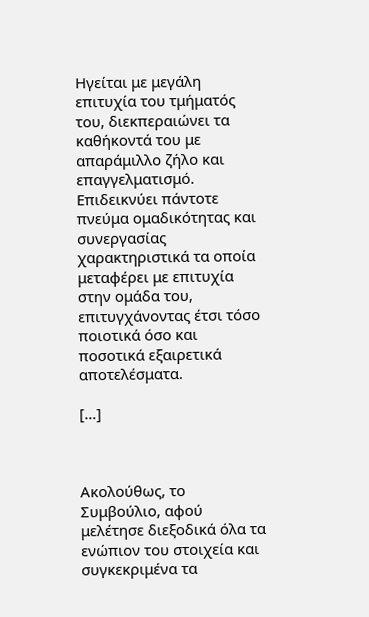Ηγείται με μεγάλη επιτυχία του τμήματός του, διεκπεραιώνει τα καθήκοντά του με απαράμιλλο ζήλο και επαγγελματισμό. Επιδεικνύει πάντοτε πνεύμα ομαδικότητας και συνεργασίας χαρακτηριστικά τα οποία μεταφέρει με επιτυχία στην ομάδα του, επιτυγχάνοντας έτσι τόσο ποιοτικά όσο και ποσοτικά εξαιρετικά αποτελέσματα.

[…]



Ακολούθως, το Συμβούλιο, αφού μελέτησε διεξοδικά όλα τα ενώπιον του στοιχεία και συγκεκριμένα τα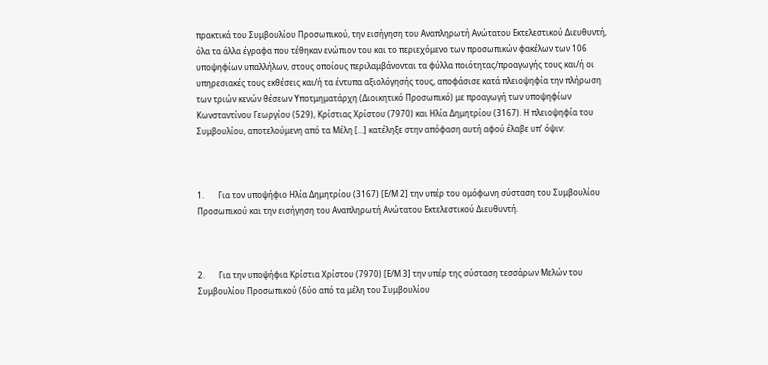πρακτικά του Συμβουλίου Προσωπικού, την εισήγηση του Αναπληρωτή Ανώτατου Εκτελεστικού Διευθυντή, όλα τα άλλα έγραφα που τέθηκαν ενώπιον του και το περιεχόμενο των προσωπικών φακέλων των 106 υποψηφίων υπαλλήλων, στους οποίους περιλαμβάνονται τα φύλλα ποιότητας/προαγωγής τους και/ή οι υπηρεσιακές τους εκθέσεις και/ή τα έντυπα αξιολόγησής τους, αποφάσισε κατά πλειοψηφία την πλήρωση των τριών κενών θέσεων Υποτμηματάρχη (Διοικητικό Προσωπικό) με προαγωγή των υποψηφίων Κωνσταντίνου Γεωργίου (529), Κρίστιας Χρίστου (7970) και Ηλία Δημητρίου (3167). Η πλειοψηφία του Συμβουλίου, αποτελούμενη από τα Μέλη […] κατέληξε στην απόφαση αυτή αφού έλαβε υπ’ όψιν:



1.       Για τον υποψήφιο Ηλία Δημητρίου (3167) [Ε/Μ 2] την υπέρ του ομόφωνη σύσταση του Συμβουλίου Προσωπικού και την εισήγηση του Αναπληρωτή Ανώτατου Εκτελεστικού Διευθυντή.



2.       Για την υποψήφια Κρίστια Χρίστου (7970) [Ε/Μ 3] την υπέρ της σύσταση τεσσάρων Μελών του Συμβουλίου Προσωπικού (δύο από τα μέλη του Συμβουλίου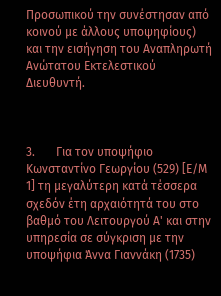Προσωπικού την συνέστησαν από κοινού με άλλους υποψηφίους) και την εισήγηση του Αναπληρωτή Ανώτατου Εκτελεστικού Διευθυντή.



3.       Για τον υποψήφιο Κωνσταντίνο Γεωργίου (529) [Ε/Μ 1] τη μεγαλύτερη κατά τέσσερα σχεδόν έτη αρχαιότητά του στο βαθμό του Λειτουργού Α' και στην υπηρεσία σε σύγκριση με την υποψήφια Άννα Γιαννάκη (1735)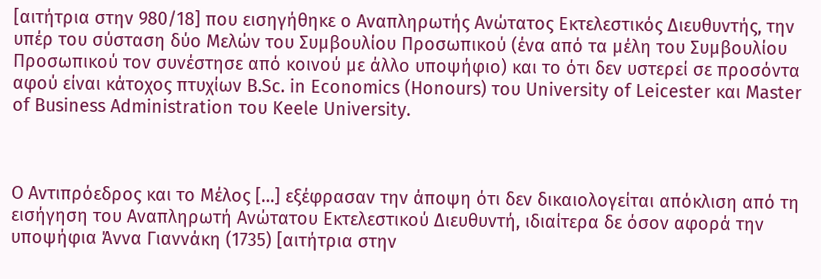[αιτήτρια στην 980/18] που εισηγήθηκε ο Αναπληρωτής Ανώτατος Εκτελεστικός Διευθυντής, την υπέρ του σύσταση δύο Μελών του Συμβουλίου Προσωπικού (ένα από τα μέλη του Συμβουλίου Προσωπικού τον συνέστησε από κοινού με άλλο υποψήφιο) και το ότι δεν υστερεί σε προσόντα αφού είναι κάτοχος πτυχίων B.Sc. in Economics (Honours) του University of Leicester και Master of Business Administration του Keele University.



Ο Αντιπρόεδρος και το Μέλος […] εξέφρασαν την άποψη ότι δεν δικαιολογείται απόκλιση από τη εισήγηση του Αναπληρωτή Ανώτατου Εκτελεστικού Διευθυντή, ιδιαίτερα δε όσον αφορά την υποψήφια Άννα Γιαννάκη (1735) [αιτήτρια στην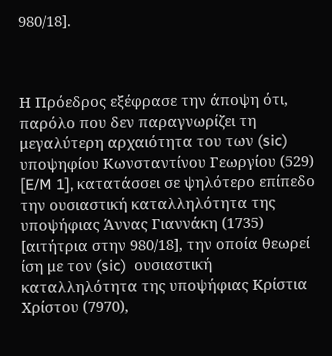980/18].



Η Πρόεδρος εξέφρασε την άποψη ότι, παρόλο που δεν παραγνωρίζει τη μεγαλύτερη αρχαιότητα του των (sic) υποψηφίου Κωνσταντίνου Γεωργίου (529) [E/M 1], κατατάσσει σε ψηλότερο επίπεδο την ουσιαστική καταλληλότητα της υποψήφιας Άννας Γιαννάκη (1735) [αιτήτρια στην 980/18], την οποία θεωρεί ίση με τον (sic)  ουσιαστική καταλληλότητα της υποψήφιας Κρίστια Χρίστου (7970),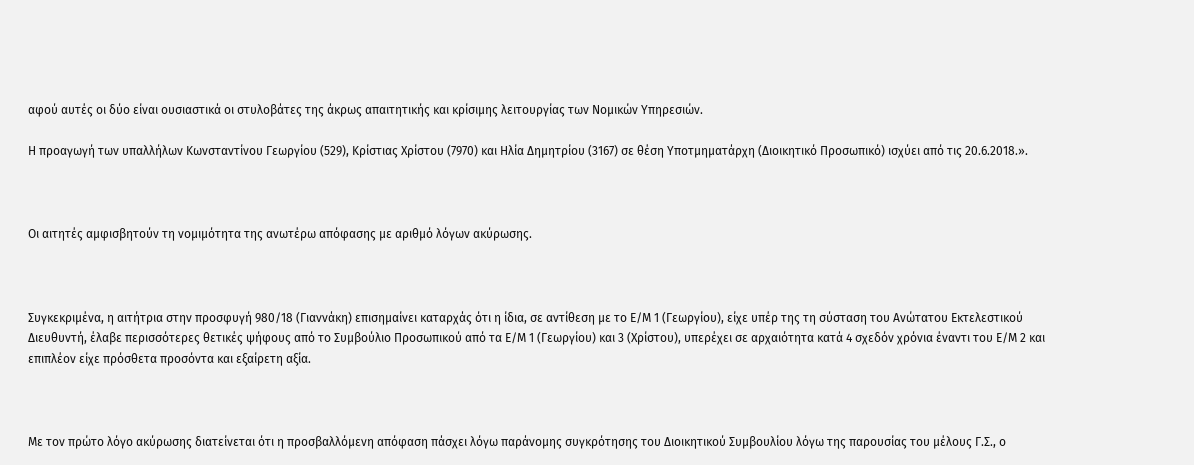αφού αυτές οι δύο είναι ουσιαστικά οι στυλοβάτες της άκρως απαιτητικής και κρίσιμης λειτουργίας των Νομικών Υπηρεσιών.

Η προαγωγή των υπαλλήλων Κωνσταντίνου Γεωργίου (529), Κρίστιας Χρίστου (7970) και Ηλία Δημητρίου (3167) σε θέση Υποτμηματάρχη (Διοικητικό Προσωπικό) ισχύει από τις 20.6.2018.».



Οι αιτητές αμφισβητούν τη νομιμότητα της ανωτέρω απόφασης με αριθμό λόγων ακύρωσης.



Συγκεκριμένα, η αιτήτρια στην προσφυγή 980/18 (Γιαννάκη) επισημαίνει καταρχάς ότι η ίδια, σε αντίθεση με το Ε/Μ 1 (Γεωργίου), είχε υπέρ της τη σύσταση του Ανώτατου Εκτελεστικού Διευθυντή, έλαβε περισσότερες θετικές ψήφους από το Συμβούλιο Προσωπικού από τα Ε/Μ 1 (Γεωργίου) και 3 (Χρίστου), υπερέχει σε αρχαιότητα κατά 4 σχεδόν χρόνια έναντι του Ε/Μ 2 και επιπλέον είχε πρόσθετα προσόντα και εξαίρετη αξία.



Με τον πρώτο λόγο ακύρωσης διατείνεται ότι η προσβαλλόμενη απόφαση πάσχει λόγω παράνομης συγκρότησης του Διοικητικού Συμβουλίου λόγω της παρουσίας του μέλους Γ.Σ., ο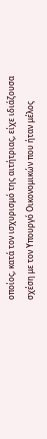οποίος, κατά τον ισχυρισμό της αιτήτριας, είχε ιδιάζουσα σχέση με τον Υπουργό Οικονομικών που ήταν μέλος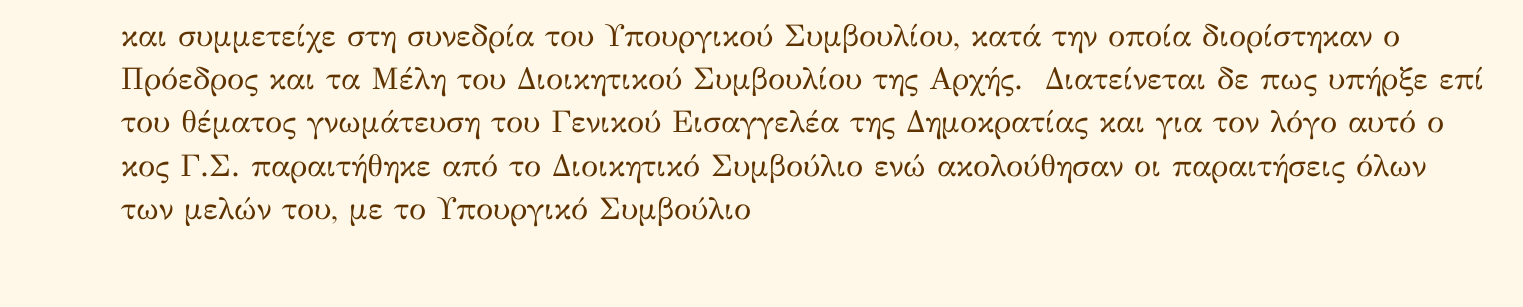και συμμετείχε στη συνεδρία του Υπουργικού Συμβουλίου, κατά την οποία διορίστηκαν ο Πρόεδρος και τα Μέλη του Διοικητικού Συμβουλίου της Αρχής.  Διατείνεται δε πως υπήρξε επί του θέματος γνωμάτευση του Γενικού Εισαγγελέα της Δημοκρατίας και για τον λόγο αυτό ο κος Γ.Σ. παραιτήθηκε από το Διοικητικό Συμβούλιο ενώ ακολούθησαν οι παραιτήσεις όλων των μελών του, με το Υπουργικό Συμβούλιο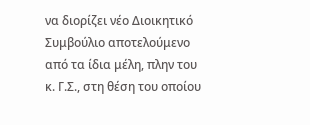να διορίζει νέο Διοικητικό Συμβούλιο αποτελούμενο από τα ίδια μέλη, πλην του κ. Γ.Σ., στη θέση του οποίου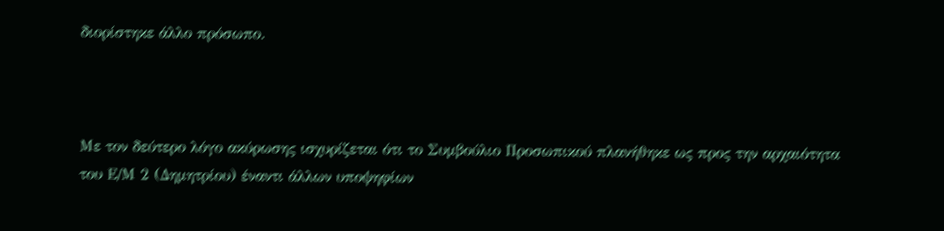διορίστηκε άλλο πρόσωπο.



Με τον δεύτερο λόγο ακύρωσης ισχυρίζεται ότι το Συμβούλιο Προσωπικού πλανήθηκε ως προς την αρχαιότητα του Ε/Μ 2 (Δημητρίου) έναντι άλλων υποψηφίων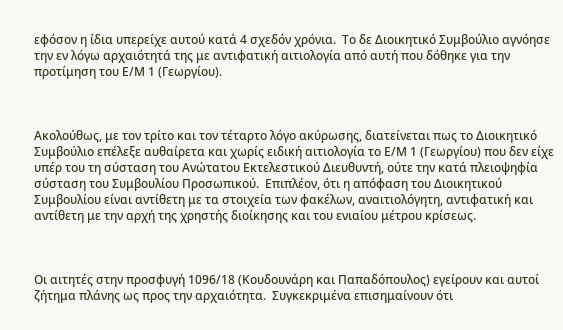εφόσον η ίδια υπερείχε αυτού κατά 4 σχεδόν χρόνια.  Το δε Διοικητικό Συμβούλιο αγνόησε την εν λόγω αρχαιότητά της με αντιφατική αιτιολογία από αυτή που δόθηκε για την προτίμηση του Ε/Μ 1 (Γεωργίου).



Ακολούθως, με τον τρίτο και τον τέταρτο λόγο ακύρωσης, διατείνεται πως το Διοικητικό Συμβούλιο επέλεξε αυθαίρετα και χωρίς ειδική αιτιολογία το Ε/Μ 1 (Γεωργίου) που δεν είχε υπέρ του τη σύσταση του Ανώτατου Εκτελεστικού Διευθυντή, ούτε την κατά πλειοψηφία σύσταση του Συμβουλίου Προσωπικού.  Επιπλέον, ότι η απόφαση του Διοικητικού Συμβουλίου είναι αντίθετη με τα στοιχεία των φακέλων, αναιτιολόγητη, αντιφατική και αντίθετη με την αρχή της χρηστής διοίκησης και του ενιαίου μέτρου κρίσεως.



Οι αιτητές στην προσφυγή 1096/18 (Κουδουνάρη και Παπαδόπουλος) εγείρουν και αυτοί ζήτημα πλάνης ως προς την αρχαιότητα.  Συγκεκριμένα επισημαίνουν ότι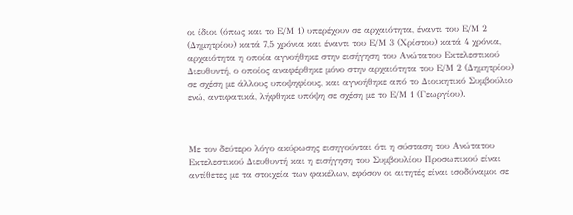οι ίδιοι (όπως και το Ε/Μ 1) υπερέχουν σε αρχαιότητα, έναντι του Ε/Μ 2 (Δημητρίου) κατά 7,5 χρόνια και έναντι του Ε/Μ 3 (Χρίστου) κατά 4 χρόνια, αρχαιότητα η οποία αγνοήθηκε στην εισήγηση του Ανώτατου Εκτελεστικού Διευθυντή, ο οποίος αναφέρθηκε μόνο στην αρχαιότητα του Ε/Μ 2 (Δημητρίου) σε σχέση με άλλους υποψηφίους, και αγνοήθηκε από το Διοικητικό Συμβούλιο ενώ, αντιφατικά, λήφθηκε υπόψη σε σχέση με το Ε/Μ 1 (Γεωργίου).



Με τον δεύτερο λόγο ακύρωσης εισηγούνται ότι η σύσταση του Ανώτατου Εκτελεστικού Διευθυντή και η εισήγηση του Συμβουλίου Προσωπικού είναι αντίθετες με τα στοιχεία των φακέλων, εφόσον οι αιτητές είναι ισοδύναμοι σε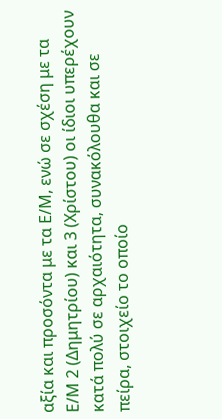αξία και προσόντα με τα Ε/Μ, ενώ σε σχέση με τα Ε/Μ 2 (Δημητρίου) και 3 (Χρίστου) οι ίδιοι υπερέχουν κατά πολύ σε αρχαιότητα, συνακόλουθα και σε πείρα, στοιχείο το οποίο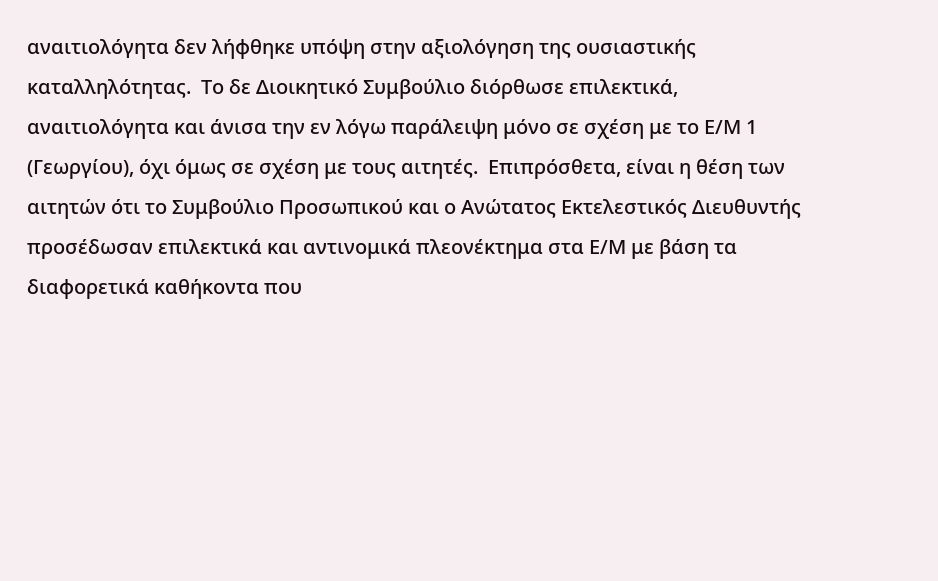αναιτιολόγητα δεν λήφθηκε υπόψη στην αξιολόγηση της ουσιαστικής καταλληλότητας.  Το δε Διοικητικό Συμβούλιο διόρθωσε επιλεκτικά, αναιτιολόγητα και άνισα την εν λόγω παράλειψη μόνο σε σχέση με το Ε/Μ 1 (Γεωργίου), όχι όμως σε σχέση με τους αιτητές.  Επιπρόσθετα, είναι η θέση των αιτητών ότι το Συμβούλιο Προσωπικού και ο Ανώτατος Εκτελεστικός Διευθυντής προσέδωσαν επιλεκτικά και αντινομικά πλεονέκτημα στα Ε/Μ με βάση τα διαφορετικά καθήκοντα που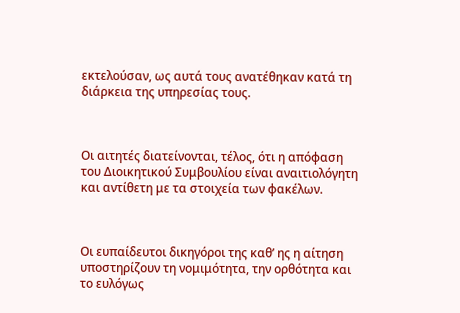εκτελούσαν, ως αυτά τους ανατέθηκαν κατά τη διάρκεια της υπηρεσίας τους.



Οι αιτητές διατείνονται, τέλος, ότι η απόφαση του Διοικητικού Συμβουλίου είναι αναιτιολόγητη και αντίθετη με τα στοιχεία των φακέλων.



Οι ευπαίδευτοι δικηγόροι της καθ’ ης η αίτηση υποστηρίζουν τη νομιμότητα, την ορθότητα και το ευλόγως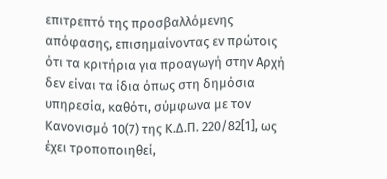επιτρεπτό της προσβαλλόμενης απόφασης, επισημαίνοντας εν πρώτοις ότι τα κριτήρια για προαγωγή στην Αρχή δεν είναι τα ίδια όπως στη δημόσια υπηρεσία, καθότι, σύμφωνα με τον Κανονισμό 10(7) της Κ.Δ.Π. 220/82[1], ως έχει τροποποιηθεί,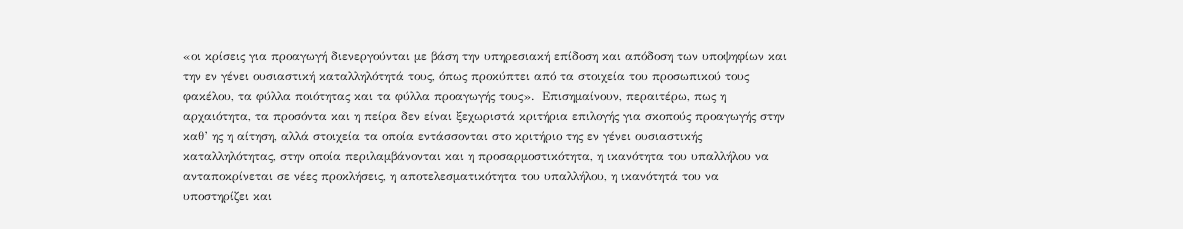«οι κρίσεις για προαγωγή διενεργούνται με βάση την υπηρεσιακή επίδοση και απόδοση των υποψηφίων και την εν γένει ουσιαστική καταλληλότητά τους, όπως προκύπτει από τα στοιχεία του προσωπικού τους φακέλου, τα φύλλα ποιότητας και τα φύλλα προαγωγής τους».  Επισημαίνουν, περαιτέρω, πως η αρχαιότητα, τα προσόντα και η πείρα δεν είναι ξεχωριστά κριτήρια επιλογής για σκοπούς προαγωγής στην καθ’ ης η αίτηση, αλλά στοιχεία τα οποία εντάσσονται στο κριτήριο της εν γένει ουσιαστικής καταλληλότητας, στην οποία περιλαμβάνονται και η προσαρμοστικότητα, η ικανότητα του υπαλλήλου να ανταποκρίνεται σε νέες προκλήσεις, η αποτελεσματικότητα του υπαλλήλου, η ικανότητά του να υποστηρίζει και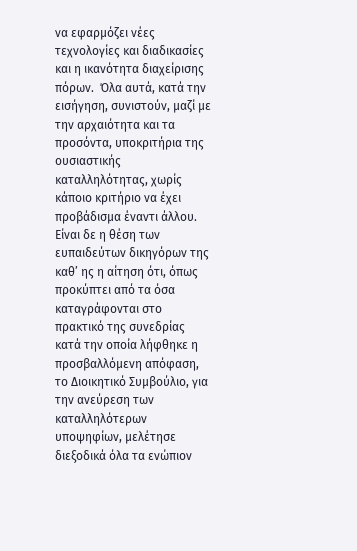να εφαρμόζει νέες τεχνολογίες και διαδικασίες και η ικανότητα διαχείρισης πόρων.  Όλα αυτά, κατά την εισήγηση, συνιστούν, μαζί με την αρχαιότητα και τα προσόντα, υποκριτήρια της ουσιαστικής καταλληλότητας, χωρίς κάποιο κριτήριο να έχει προβάδισμα έναντι άλλου.  Είναι δε η θέση των ευπαιδεύτων δικηγόρων της καθ’ ης η αίτηση ότι, όπως προκύπτει από τα όσα καταγράφονται στο πρακτικό της συνεδρίας κατά την οποία λήφθηκε η προσβαλλόμενη απόφαση, το Διοικητικό Συμβούλιο, για την ανεύρεση των καταλληλότερων υποψηφίων, μελέτησε διεξοδικά όλα τα ενώπιον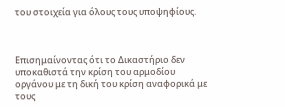του στοιχεία για όλους τους υποψηφίους.



Επισημαίνοντας ότι το Δικαστήριο δεν υποκαθιστά την κρίση του αρμοδίου οργάνου με τη δική του κρίση αναφορικά με τους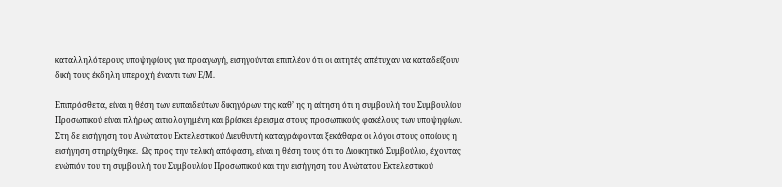καταλληλότερους υποψηφίους για προαγωγή, εισηγούνται επιπλέον ότι οι αιτητές απέτυχαν να καταδείξουν δική τους έκδηλη υπεροχή έναντι των Ε/Μ.

Επιπρόσθετα, είναι η θέση των ευπαιδεύτων δικηγόρων της καθ’ ης η αίτηση ότι η συμβουλή του Συμβουλίου Προσωπικού είναι πλήρως αιτιολογημένη και βρίσκει έρεισμα στους προσωπικούς φακέλους των υποψηφίων.  Στη δε εισήγηση του Ανώτατου Εκτελεστικού Διευθυντή καταγράφονται ξεκάθαρα οι λόγοι στους οποίους η εισήγηση στηρίχθηκε.  Ως προς την τελική απόφαση, είναι η θέση τους ότι το Διοικητικό Συμβούλιο, έχοντας ενώπιόν του τη συμβουλή του Συμβουλίου Προσωπικού και την εισήγηση του Ανώτατου Εκτελεστικού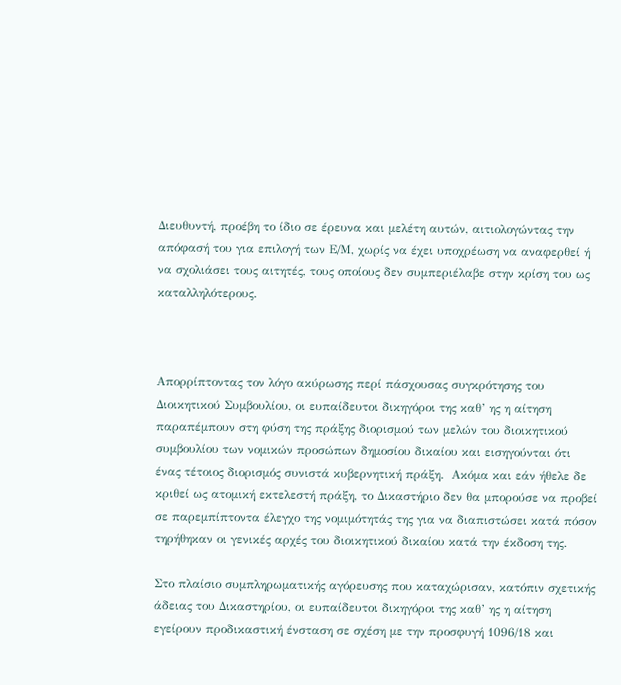Διευθυντή, προέβη το ίδιο σε έρευνα και μελέτη αυτών, αιτιολογώντας την απόφασή του για επιλογή των Ε/Μ, χωρίς να έχει υποχρέωση να αναφερθεί ή να σχολιάσει τους αιτητές, τους οποίους δεν συμπεριέλαβε στην κρίση του ως καταλληλότερους.



Απορρίπτοντας τον λόγο ακύρωσης περί πάσχουσας συγκρότησης του Διοικητικού Συμβουλίου, οι ευπαίδευτοι δικηγόροι της καθ’ ης η αίτηση παραπέμπουν στη φύση της πράξης διορισμού των μελών του διοικητικού συμβουλίου των νομικών προσώπων δημοσίου δικαίου και εισηγούνται ότι ένας τέτοιος διορισμός συνιστά κυβερνητική πράξη.  Ακόμα και εάν ήθελε δε κριθεί ως ατομική εκτελεστή πράξη, το Δικαστήριο δεν θα μπορούσε να προβεί σε παρεμπίπτοντα έλεγχο της νομιμότητάς της για να διαπιστώσει κατά πόσον τηρήθηκαν οι γενικές αρχές του διοικητικού δικαίου κατά την έκδοση της.

Στο πλαίσιο συμπληρωματικής αγόρευσης που καταχώρισαν, κατόπιν σχετικής άδειας του Δικαστηρίου, οι ευπαίδευτοι δικηγόροι της καθ’ ης η αίτηση εγείρουν προδικαστική ένσταση σε σχέση με την προσφυγή 1096/18 και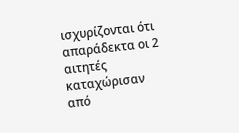ισχυρίζονται ότι απαράδεκτα οι 2 αιτητές καταχώρισαν από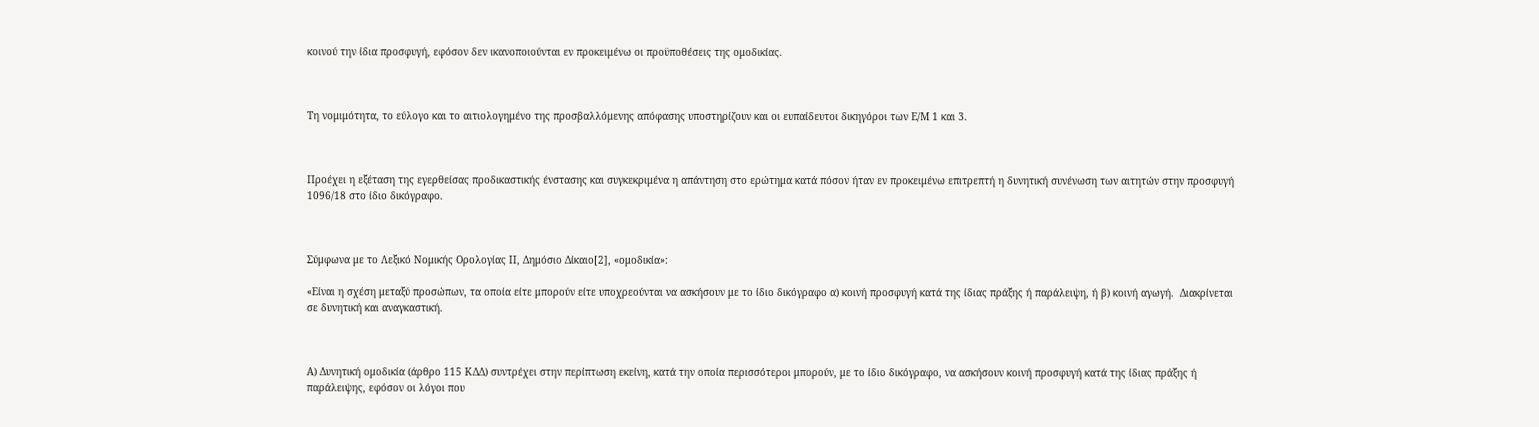κοινού την ίδια προσφυγή, εφόσον δεν ικανοποιούνται εν προκειμένω οι προϋποθέσεις της ομοδικίας.



Τη νομιμότητα, το εύλογο και το αιτιολογημένο της προσβαλλόμενης απόφασης υποστηρίζουν και οι ευπαίδευτοι δικηγόροι των Ε/Μ 1 και 3.



Προέχει η εξέταση της εγερθείσας προδικαστικής ένστασης και συγκεκριμένα η απάντηση στο ερώτημα κατά πόσον ήταν εν προκειμένω επιτρεπτή η δυνητική συνένωση των αιτητών στην προσφυγή 1096/18 στο ίδιο δικόγραφο.



Σύμφωνα με το Λεξικό Νομικής Ορολογίας ΙΙ, Δημόσιο Δίκαιο[2], «ομοδικία»:

«Είναι η σχέση μεταξύ προσώπων, τα οποία είτε μπορούν είτε υποχρεούνται να ασκήσουν με το ίδιο δικόγραφο α) κοινή προσφυγή κατά της ίδιας πράξης ή παράλειψη, ή β) κοινή αγωγή.  Διακρίνεται σε δυνητική και αναγκαστική.



Α) Δυνητική ομοδικία (άρθρο 115 ΚΔΔ) συντρέχει στην περίπτωση εκείνη, κατά την οποία περισσότεροι μπορούν, με το ίδιο δικόγραφο, να ασκήσουν κοινή προσφυγή κατά της ίδιας πράξης ή παράλειψης, εφόσον οι λόγοι που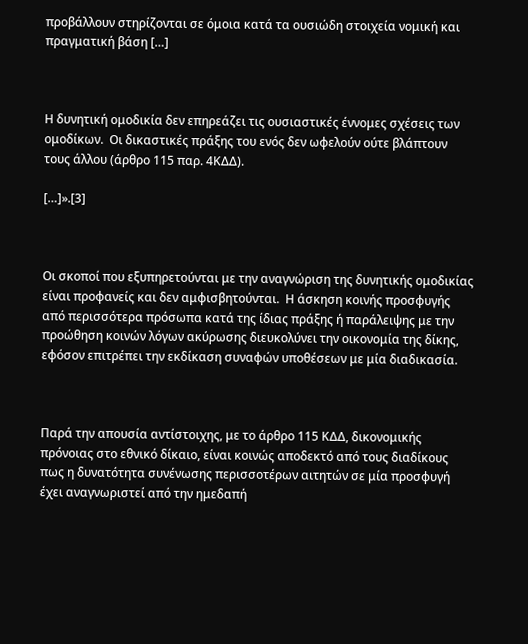προβάλλουν στηρίζονται σε όμοια κατά τα ουσιώδη στοιχεία νομική και πραγματική βάση […]



Η δυνητική ομοδικία δεν επηρεάζει τις ουσιαστικές έννομες σχέσεις των ομοδίκων.  Οι δικαστικές πράξης του ενός δεν ωφελούν ούτε βλάπτουν τους άλλου (άρθρο 115 παρ. 4ΚΔΔ).

[…]».[3]



Οι σκοποί που εξυπηρετούνται με την αναγνώριση της δυνητικής ομοδικίας είναι προφανείς και δεν αμφισβητούνται.  Η άσκηση κοινής προσφυγής από περισσότερα πρόσωπα κατά της ίδιας πράξης ή παράλειψης με την προώθηση κοινών λόγων ακύρωσης διευκολύνει την οικονομία της δίκης, εφόσον επιτρέπει την εκδίκαση συναφών υποθέσεων με μία διαδικασία.



Παρά την απουσία αντίστοιχης, με το άρθρο 115 ΚΔΔ, δικονομικής πρόνοιας στο εθνικό δίκαιο, είναι κοινώς αποδεκτό από τους διαδίκους πως η δυνατότητα συνένωσης περισσοτέρων αιτητών σε μία προσφυγή έχει αναγνωριστεί από την ημεδαπή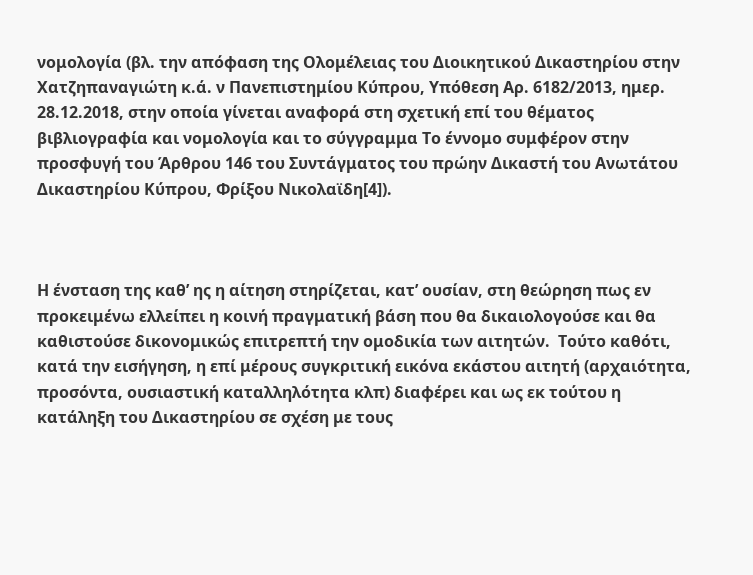νομολογία (βλ. την απόφαση της Ολομέλειας του Διοικητικού Δικαστηρίου στην Χατζηπαναγιώτη κ.ά. ν Πανεπιστημίου Κύπρου, Υπόθεση Αρ. 6182/2013, ημερ. 28.12.2018, στην οποία γίνεται αναφορά στη σχετική επί του θέματος βιβλιογραφία και νομολογία και το σύγγραμμα Το έννομο συμφέρον στην προσφυγή του Άρθρου 146 του Συντάγματος του πρώην Δικαστή του Ανωτάτου Δικαστηρίου Κύπρου, Φρίξου Νικολαϊδη[4]).



Η ένσταση της καθ’ ης η αίτηση στηρίζεται, κατ’ ουσίαν, στη θεώρηση πως εν προκειμένω ελλείπει η κοινή πραγματική βάση που θα δικαιολογούσε και θα καθιστούσε δικονομικώς επιτρεπτή την ομοδικία των αιτητών.  Τούτο καθότι, κατά την εισήγηση, η επί μέρους συγκριτική εικόνα εκάστου αιτητή (αρχαιότητα, προσόντα, ουσιαστική καταλληλότητα κλπ) διαφέρει και ως εκ τούτου η κατάληξη του Δικαστηρίου σε σχέση με τους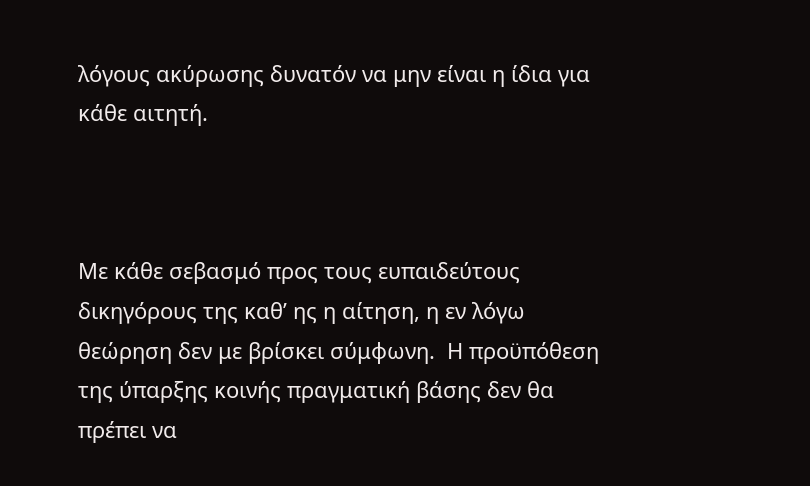λόγους ακύρωσης δυνατόν να μην είναι η ίδια για κάθε αιτητή.



Με κάθε σεβασμό προς τους ευπαιδεύτους δικηγόρους της καθ’ ης η αίτηση, η εν λόγω θεώρηση δεν με βρίσκει σύμφωνη.  Η προϋπόθεση της ύπαρξης κοινής πραγματική βάσης δεν θα πρέπει να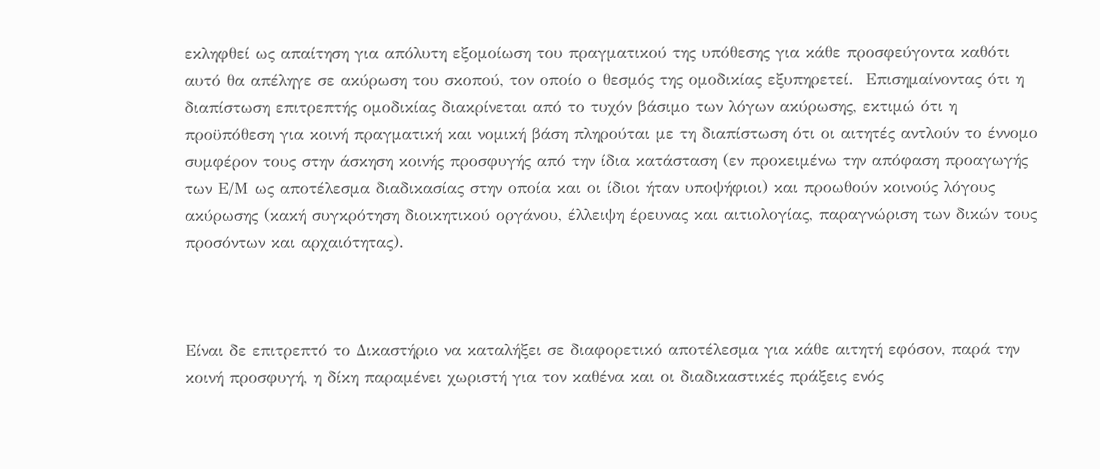εκληφθεί ως απαίτηση για απόλυτη εξομοίωση του πραγματικού της υπόθεσης για κάθε προσφεύγοντα καθότι αυτό θα απέληγε σε ακύρωση του σκοπού, τον οποίο ο θεσμός της ομοδικίας εξυπηρετεί.  Επισημαίνοντας ότι η διαπίστωση επιτρεπτής ομοδικίας διακρίνεται από το τυχόν βάσιμο των λόγων ακύρωσης, εκτιμώ ότι η προϋπόθεση για κοινή πραγματική και νομική βάση πληρούται με τη διαπίστωση ότι οι αιτητές αντλούν το έννομο συμφέρον τους στην άσκηση κοινής προσφυγής από την ίδια κατάσταση (εν προκειμένω την απόφαση προαγωγής των Ε/Μ ως αποτέλεσμα διαδικασίας στην οποία και οι ίδιοι ήταν υποψήφιοι) και προωθούν κοινούς λόγους ακύρωσης (κακή συγκρότηση διοικητικού οργάνου, έλλειψη έρευνας και αιτιολογίας, παραγνώριση των δικών τους προσόντων και αρχαιότητας).



Είναι δε επιτρεπτό το Δικαστήριο να καταλήξει σε διαφορετικό αποτέλεσμα για κάθε αιτητή εφόσον, παρά την κοινή προσφυγή, η δίκη παραμένει χωριστή για τον καθένα και οι διαδικαστικές πράξεις ενός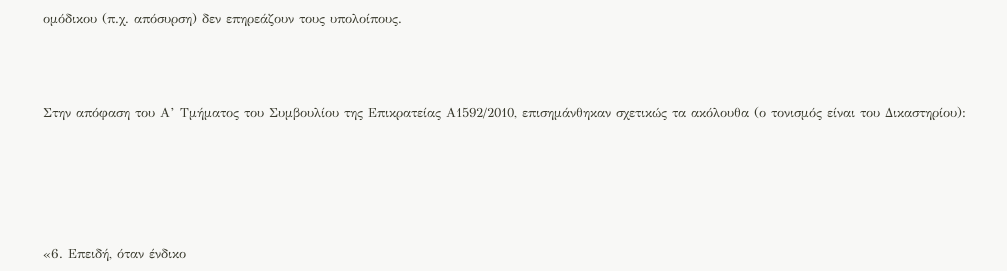ομόδικου (π.χ. απόσυρση) δεν επηρεάζουν τους υπολοίπους.



Στην απόφαση του Α’ Τμήματος του Συμβουλίου της Επικρατείας Α1592/2010, επισημάνθηκαν σχετικώς τα ακόλουθα (ο τονισμός είναι του Δικαστηρίου):





«6. Επειδή, όταν ένδικο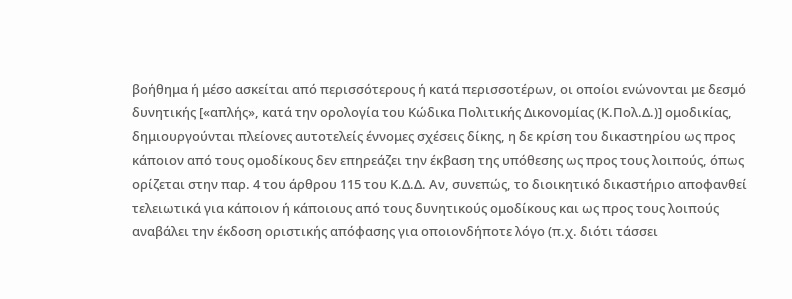βοήθημα ή μέσο ασκείται από περισσότερους ή κατά περισσοτέρων, οι οποίοι ενώνονται με δεσμό δυνητικής [«απλής», κατά την ορολογία του Κώδικα Πολιτικής Δικονομίας (Κ.Πολ.Δ.)] ομοδικίας, δημιουργούνται πλείονες αυτοτελείς έννομες σχέσεις δίκης, η δε κρίση του δικαστηρίου ως προς κάποιον από τους ομοδίκους δεν επηρεάζει την έκβαση της υπόθεσης ως προς τους λοιπούς, όπως ορίζεται στην παρ. 4 του άρθρου 115 του Κ.Δ.Δ. Αν, συνεπώς, το διοικητικό δικαστήριο αποφανθεί τελειωτικά για κάποιον ή κάποιους από τους δυνητικούς ομοδίκους και ως προς τους λοιπούς αναβάλει την έκδοση οριστικής απόφασης για οποιονδήποτε λόγο (π.χ. διότι τάσσει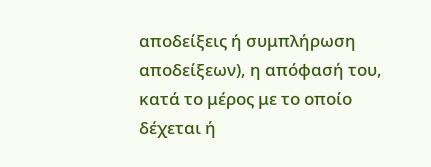αποδείξεις ή συμπλήρωση αποδείξεων), η απόφασή του, κατά το μέρος με το οποίο δέχεται ή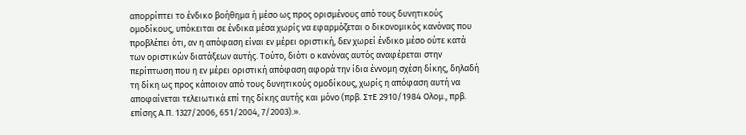απορρίπτει το ένδικο βοήθημα ή μέσο ως προς ορισμένους από τους δυνητικούς ομοδίκους, υπόκειται σε ένδικα μέσα χωρίς να εφαρμόζεται ο δικονομικός κανόνας που προβλέπει ότι, αν η απόφαση είναι εν μέρει οριστική, δεν χωρεί ένδικο μέσο ούτε κατά των οριστικών διατάξεων αυτής. Τούτο, διότι ο κανόνας αυτός αναφέρεται στην περίπτωση που η εν μέρει οριστική απόφαση αφορά την ίδια έννομη σχέση δίκης, δηλαδή τη δίκη ως προς κάποιον από τους δυνητικούς ομοδίκους, χωρίς η απόφαση αυτή να αποφαίνεται τελειωτικά επί της δίκης αυτής και μόνο (πρβ. ΣτΕ 2910/1984 Ολομ., πρβ. επίσης Α.Π. 1327/2006, 651/2004, 7/2003).».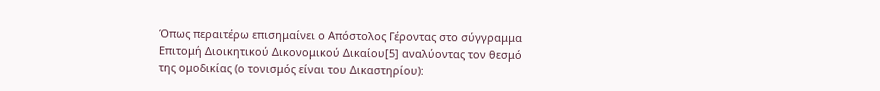Όπως περαιτέρω επισημαίνει ο Απόστολος Γέροντας στο σύγγραμμα Επιτομή Διοικητικού Δικονομικού Δικαίου[5] αναλύοντας τον θεσμό της ομοδικίας (ο τονισμός είναι του Δικαστηρίου):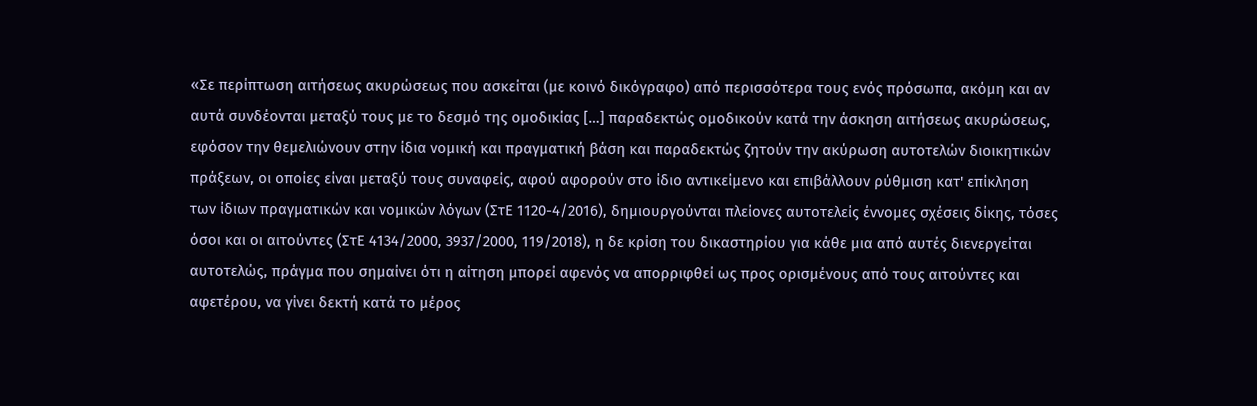«Σε περίπτωση αιτήσεως ακυρώσεως που ασκείται (με κοινό δικόγραφο) από περισσότερα τους ενός πρόσωπα, ακόμη και αν αυτά συνδέονται μεταξύ τους με το δεσμό της ομοδικίας […] παραδεκτώς ομοδικούν κατά την άσκηση αιτήσεως ακυρώσεως, εφόσον την θεμελιώνουν στην ίδια νομική και πραγματική βάση και παραδεκτώς ζητούν την ακύρωση αυτοτελών διοικητικών πράξεων, οι οποίες είναι μεταξύ τους συναφείς, αφού αφορούν στο ίδιο αντικείμενο και επιβάλλουν ρύθμιση κατ' επίκληση των ίδιων πραγματικών και νομικών λόγων (ΣτΕ 1120-4/2016), δημιουργούνται πλείονες αυτοτελείς έννομες σχέσεις δίκης, τόσες όσοι και οι αιτούντες (ΣτΕ 4134/2000, 3937/2000, 119/2018), η δε κρίση του δικαστηρίου για κάθε μια από αυτές διενεργείται αυτοτελώς, πράγμα που σημαίνει ότι η αίτηση μπορεί αφενός να απορριφθεί ως προς ορισμένους από τους αιτούντες και αφετέρου, να γίνει δεκτή κατά το μέρος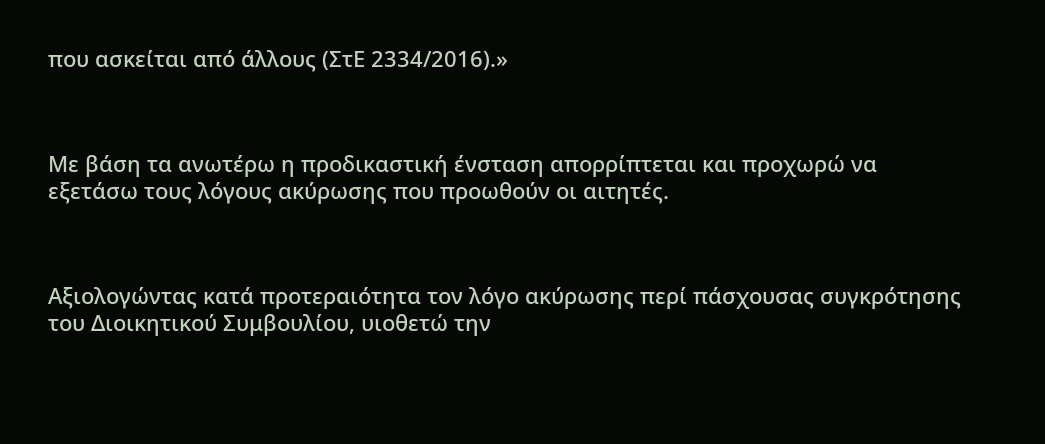που ασκείται από άλλους (ΣτΕ 2334/2016).»



Με βάση τα ανωτέρω η προδικαστική ένσταση απορρίπτεται και προχωρώ να εξετάσω τους λόγους ακύρωσης που προωθούν οι αιτητές.



Αξιολογώντας κατά προτεραιότητα τον λόγο ακύρωσης περί πάσχουσας συγκρότησης του Διοικητικού Συμβουλίου, υιοθετώ την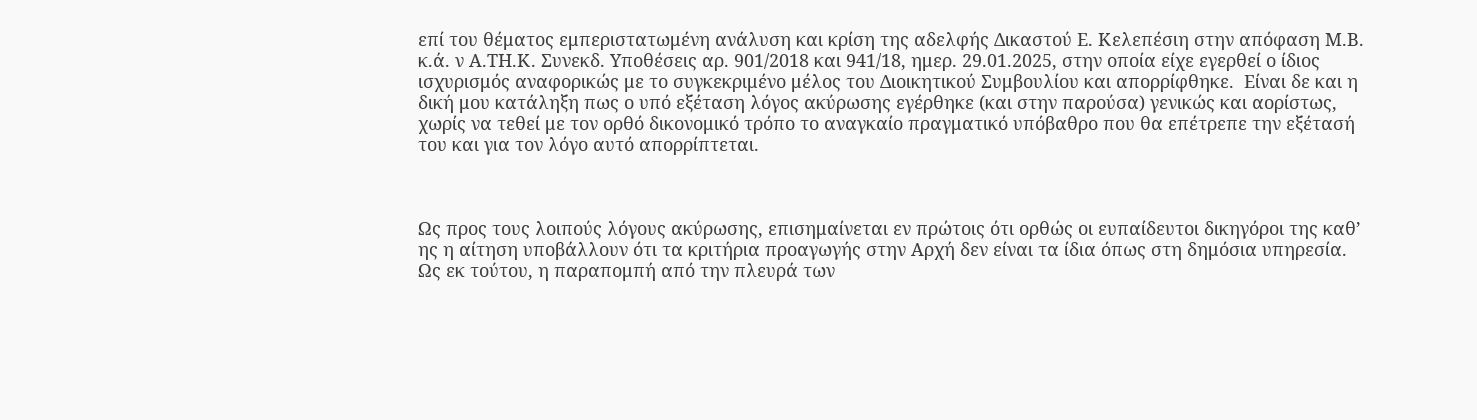επί του θέματος εμπεριστατωμένη ανάλυση και κρίση της αδελφής Δικαστού Ε. Κελεπέσιη στην απόφαση Μ.Β. κ.ά. ν Α.ΤΗ.Κ. Συνεκδ. Υποθέσεις αρ. 901/2018 και 941/18, ημερ. 29.01.2025, στην οποία είχε εγερθεί ο ίδιος ισχυρισμός αναφορικώς με το συγκεκριμένο μέλος του Διοικητικού Συμβουλίου και απορρίφθηκε.  Είναι δε και η δική μου κατάληξη πως ο υπό εξέταση λόγος ακύρωσης εγέρθηκε (και στην παρούσα) γενικώς και αορίστως, χωρίς να τεθεί με τον ορθό δικονομικό τρόπο το αναγκαίο πραγματικό υπόβαθρο που θα επέτρεπε την εξέτασή του και για τον λόγο αυτό απορρίπτεται.



Ως προς τους λοιπούς λόγους ακύρωσης, επισημαίνεται εν πρώτοις ότι ορθώς οι ευπαίδευτοι δικηγόροι της καθ’ ης η αίτηση υποβάλλουν ότι τα κριτήρια προαγωγής στην Αρχή δεν είναι τα ίδια όπως στη δημόσια υπηρεσία.  Ως εκ τούτου, η παραπομπή από την πλευρά των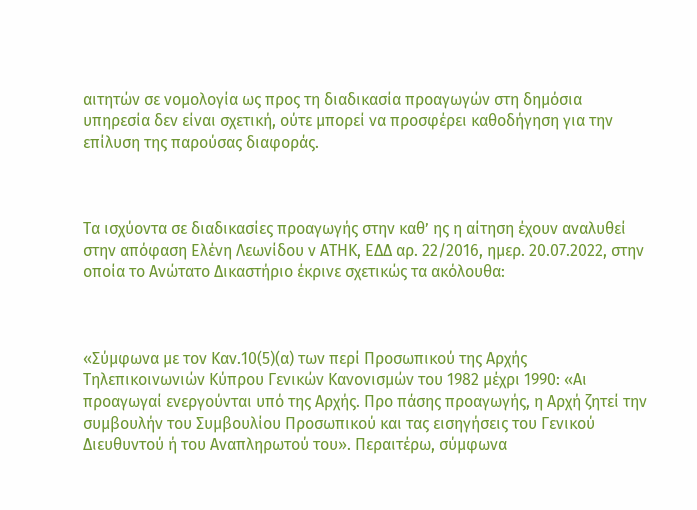αιτητών σε νομολογία ως προς τη διαδικασία προαγωγών στη δημόσια υπηρεσία δεν είναι σχετική, ούτε μπορεί να προσφέρει καθοδήγηση για την επίλυση της παρούσας διαφοράς.



Τα ισχύοντα σε διαδικασίες προαγωγής στην καθ’ ης η αίτηση έχουν αναλυθεί στην απόφαση Ελένη Λεωνίδου ν ΑΤΗΚ, ΕΔΔ αρ. 22/2016, ημερ. 20.07.2022, στην οποία το Ανώτατο Δικαστήριο έκρινε σχετικώς τα ακόλουθα:



«Σύμφωνα με τον Καν.10(5)(α) των περί Προσωπικού της Αρχής Τηλεπικοινωνιών Κύπρου Γενικών Κανονισμών του 1982 μέχρι 1990: «Αι προαγωγαί ενεργούνται υπό της Αρχής. Προ πάσης προαγωγής, η Αρχή ζητεί την συμβουλήν του Συμβουλίου Προσωπικού και τας εισηγήσεις του Γενικού Διευθυντού ή του Αναπληρωτού του». Περαιτέρω, σύμφωνα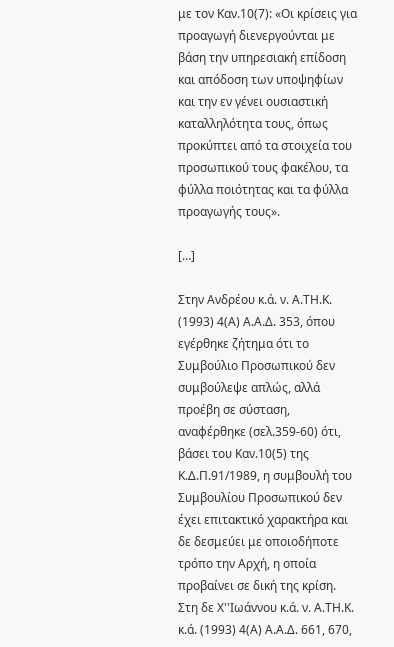με τον Καν.10(7): «Οι κρίσεις για προαγωγή διενεργούνται με βάση την υπηρεσιακή επίδοση και απόδοση των υποψηφίων και την εν γένει ουσιαστική καταλληλότητα τους, όπως προκύπτει από τα στοιχεία του προσωπικού τους φακέλου, τα φύλλα ποιότητας και τα φύλλα προαγωγής τους».

[…]

Στην Ανδρέου κ.ά. ν. Α.ΤΗ.Κ. (1993) 4(Α) Α.Α.Δ. 353, όπου εγέρθηκε ζήτημα ότι το Συμβούλιο Προσωπικού δεν συμβούλεψε απλώς, αλλά προέβη σε σύσταση, αναφέρθηκε (σελ.359-60) ότι, βάσει του Καν.10(5) της Κ.Δ.Π.91/1989, η συμβουλή του Συμβουλίου Προσωπικού δεν έχει επιτακτικό χαρακτήρα και δε δεσμεύει με οποιοδήποτε τρόπο την Αρχή, η οποία προβαίνει σε δική της κρίση. Στη δε Χ''Ιωάννου κ.ά. ν. Α.ΤΗ.Κ. κ.ά. (1993) 4(Α) Α.Α.Δ. 661, 670,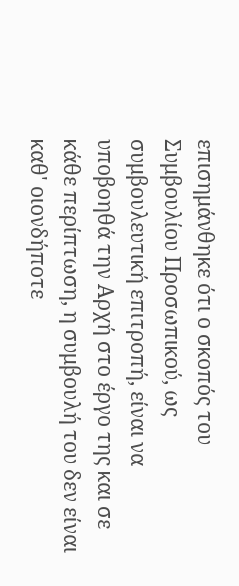επισημάνθηκε ότι ο σκοπός του Συμβουλίου Προσωπικού, ως συμβουλευτική επιτροπή, είναι να υποβοηθά την Αρχή στο έργο της και σε κάθε περίπτωση, η συμβουλή του δεν είναι καθ' οιονδήποτε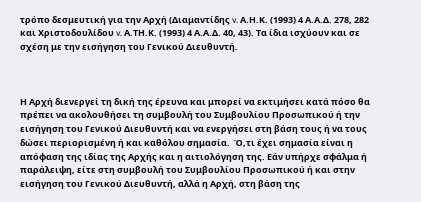τρόπο δεσμευτική για την Αρχή (Διαμαντίδης v. Α.Η.Κ. (1993) 4 Α.Α.Δ. 278, 282 και Χριστοδουλίδου v. Α.ΤΗ.Κ. (1993) 4 Α.Α.Δ. 40, 43). Τα ίδια ισχύουν και σε σχέση με την εισήγηση του Γενικού Διευθυντή.



Η Αρχή διενεργεί τη δική της έρευνα και μπορεί να εκτιμήσει κατά πόσο θα πρέπει να ακολουθήσει τη συμβουλή του Συμβουλίου Προσωπικού ή την εισήγηση του Γενικού Διευθυντή και να ενεργήσει στη βάση τους ή να τους δώσει περιορισμένη ή και καθόλου σημασία.  Ό,τι έχει σημασία είναι η απόφαση της ιδίας της Αρχής και η αιτιολόγηση της. Εάν υπήρχε σφάλμα ή παράλειψη, είτε στη συμβουλή του Συμβουλίου Προσωπικού ή και στην εισήγηση του Γενικού Διευθυντή, αλλά η Αρχή, στη βάση της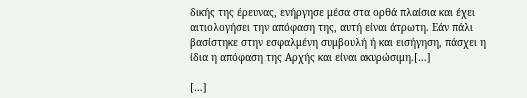δικής της έρευνας, ενήργησε μέσα στα ορθά πλαίσια και έχει αιτιολογήσει την απόφαση της, αυτή είναι άτρωτη. Εάν πάλι βασίστηκε στην εσφαλμένη συμβουλή ή και εισήγηση, πάσχει η ίδια η απόφαση της Αρχής και είναι ακυρώσιμη.[…]

[…]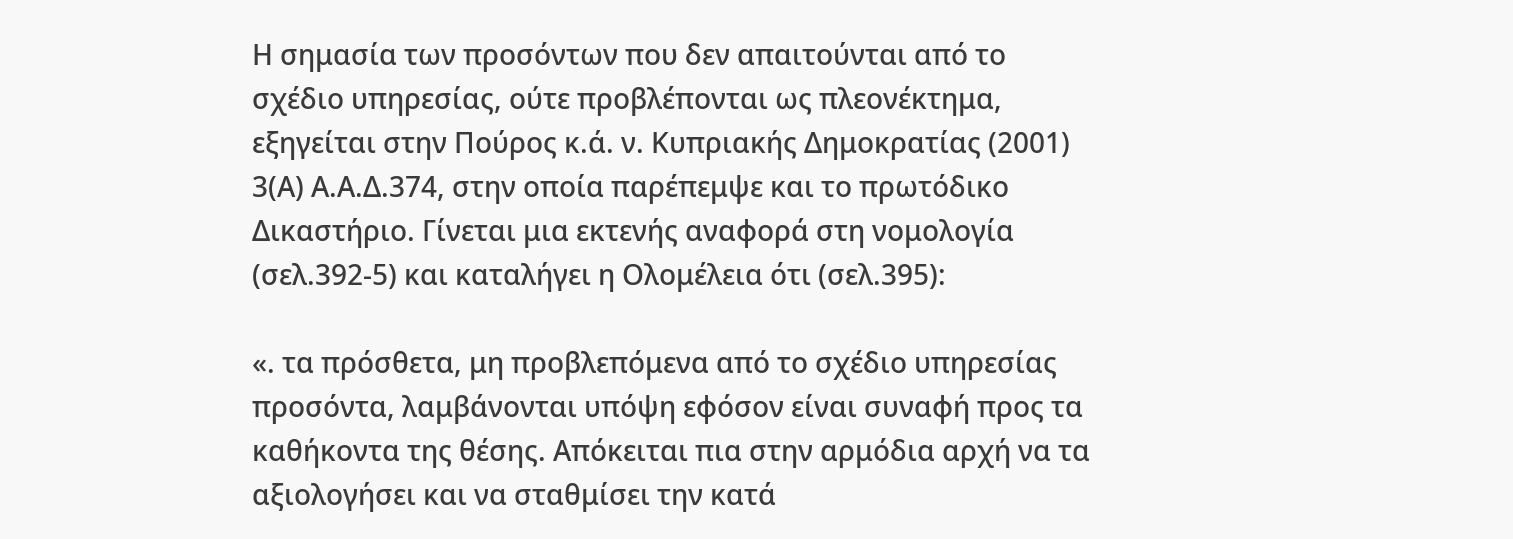Η σημασία των προσόντων που δεν απαιτούνται από το σχέδιο υπηρεσίας, ούτε προβλέπονται ως πλεονέκτημα, εξηγείται στην Πούρος κ.ά. ν. Κυπριακής Δημοκρατίας (2001) 3(Α) Α.Α.Δ.374, στην οποία παρέπεμψε και το πρωτόδικο Δικαστήριο. Γίνεται μια εκτενής αναφορά στη νομολογία (σελ.392-5) και καταλήγει η Ολομέλεια ότι (σελ.395):

«. τα πρόσθετα, μη προβλεπόμενα από το σχέδιο υπηρεσίας προσόντα, λαμβάνονται υπόψη εφόσον είναι συναφή προς τα καθήκοντα της θέσης. Απόκειται πια στην αρμόδια αρχή να τα αξιολογήσει και να σταθμίσει την κατά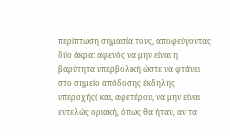περίπτωση σημασία τους, αποφεύγοντας δύο άκρα: αφενός να μην είναι η βαρύτητα υπερβολική ώστε να φτάνει στο σημείο απόδοσης έκδηλης υπεροχής( και, αφετέρου, να μην είναι εντελώς οριακή, όπως θα ήταν, αν τα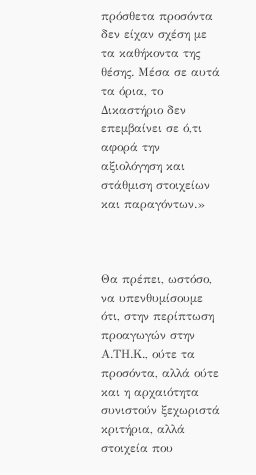πρόσθετα προσόντα δεν είχαν σχέση με τα καθήκοντα της θέσης. Μέσα σε αυτά τα όρια, το Δικαστήριο δεν επεμβαίνει σε ό,τι αφορά την αξιολόγηση και στάθμιση στοιχείων και παραγόντων.»



Θα πρέπει, ωστόσο, να υπενθυμίσουμε ότι, στην περίπτωση προαγωγών στην Α.ΤΗ.Κ., ούτε τα προσόντα, αλλά ούτε και η αρχαιότητα συνιστούν ξεχωριστά κριτήρια, αλλά στοιχεία που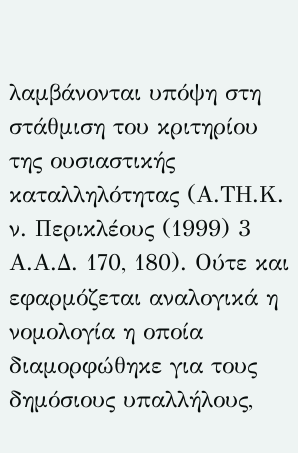λαμβάνονται υπόψη στη στάθμιση του κριτηρίου της ουσιαστικής καταλληλότητας (Α.ΤΗ.Κ. ν. Περικλέους (1999) 3 Α.Α.Δ. 170, 180). Ούτε και εφαρμόζεται αναλογικά η νομολογία η οποία διαμορφώθηκε για τους δημόσιους υπαλλήλους,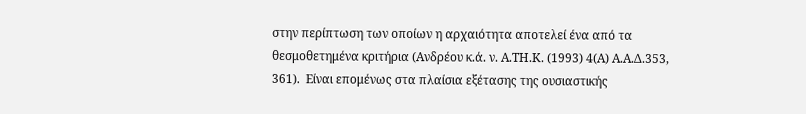στην περίπτωση των οποίων η αρχαιότητα αποτελεί ένα από τα θεσμοθετημένα κριτήρια (Ανδρέου κ.ά. ν. Α.ΤΗ.Κ. (1993) 4(Α) Α.Α.Δ.353, 361).  Είναι επομένως στα πλαίσια εξέτασης της ουσιαστικής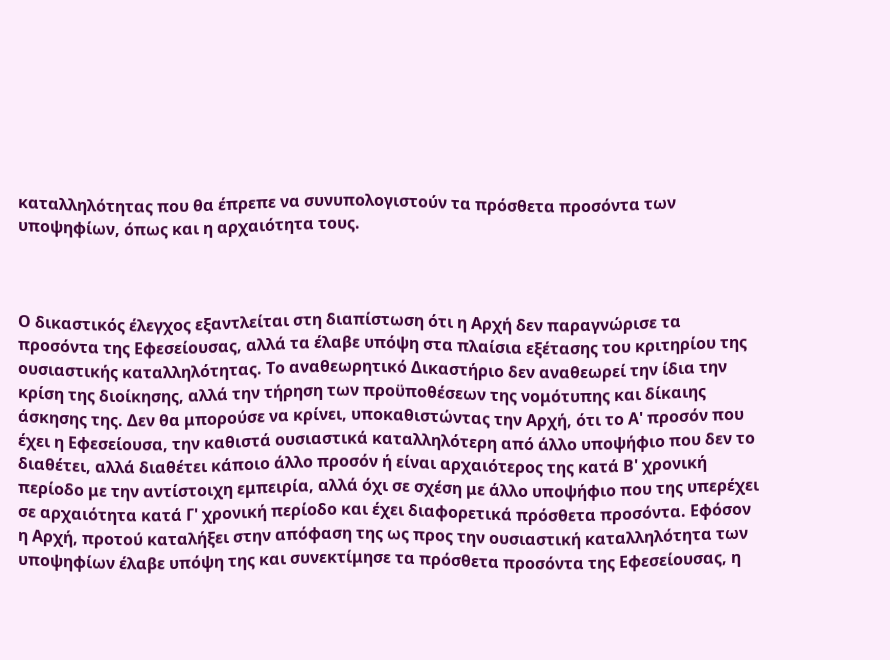καταλληλότητας που θα έπρεπε να συνυπολογιστούν τα πρόσθετα προσόντα των υποψηφίων, όπως και η αρχαιότητα τους.



Ο δικαστικός έλεγχος εξαντλείται στη διαπίστωση ότι η Αρχή δεν παραγνώρισε τα προσόντα της Εφεσείουσας, αλλά τα έλαβε υπόψη στα πλαίσια εξέτασης του κριτηρίου της ουσιαστικής καταλληλότητας. Το αναθεωρητικό Δικαστήριο δεν αναθεωρεί την ίδια την κρίση της διοίκησης, αλλά την τήρηση των προϋποθέσεων της νομότυπης και δίκαιης άσκησης της. Δεν θα μπορούσε να κρίνει, υποκαθιστώντας την Αρχή, ότι το Α' προσόν που έχει η Εφεσείουσα, την καθιστά ουσιαστικά καταλληλότερη από άλλο υποψήφιο που δεν το διαθέτει, αλλά διαθέτει κάποιο άλλο προσόν ή είναι αρχαιότερος της κατά Β' χρονική περίοδο με την αντίστοιχη εμπειρία, αλλά όχι σε σχέση με άλλο υποψήφιο που της υπερέχει σε αρχαιότητα κατά Γ' χρονική περίοδο και έχει διαφορετικά πρόσθετα προσόντα. Εφόσον η Αρχή, προτού καταλήξει στην απόφαση της ως προς την ουσιαστική καταλληλότητα των υποψηφίων έλαβε υπόψη της και συνεκτίμησε τα πρόσθετα προσόντα της Εφεσείουσας, η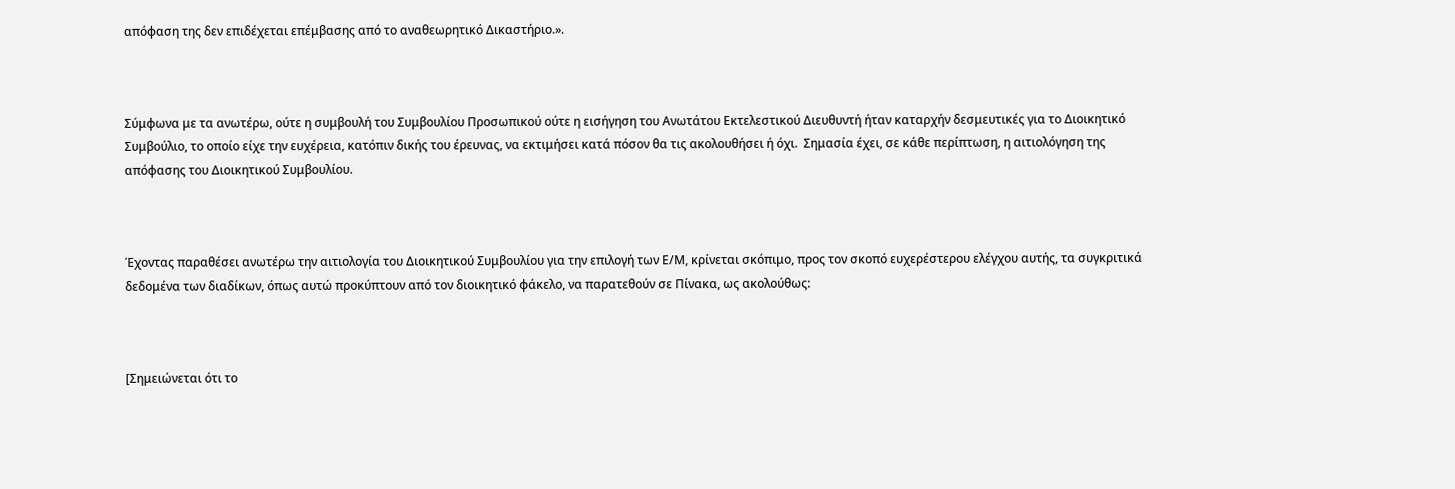απόφαση της δεν επιδέχεται επέμβασης από το αναθεωρητικό Δικαστήριο.».



Σύμφωνα με τα ανωτέρω, ούτε η συμβουλή του Συμβουλίου Προσωπικού ούτε η εισήγηση του Ανωτάτου Εκτελεστικού Διευθυντή ήταν καταρχήν δεσμευτικές για το Διοικητικό Συμβούλιο, το οποίο είχε την ευχέρεια, κατόπιν δικής του έρευνας, να εκτιμήσει κατά πόσον θα τις ακολουθήσει ή όχι.  Σημασία έχει, σε κάθε περίπτωση, η αιτιολόγηση της απόφασης του Διοικητικού Συμβουλίου.



Έχοντας παραθέσει ανωτέρω την αιτιολογία του Διοικητικού Συμβουλίου για την επιλογή των Ε/Μ, κρίνεται σκόπιμο, προς τον σκοπό ευχερέστερου ελέγχου αυτής, τα συγκριτικά δεδομένα των διαδίκων, όπως αυτώ προκύπτουν από τον διοικητικό φάκελο, να παρατεθούν σε Πίνακα, ως ακολούθως:



[Σημειώνεται ότι το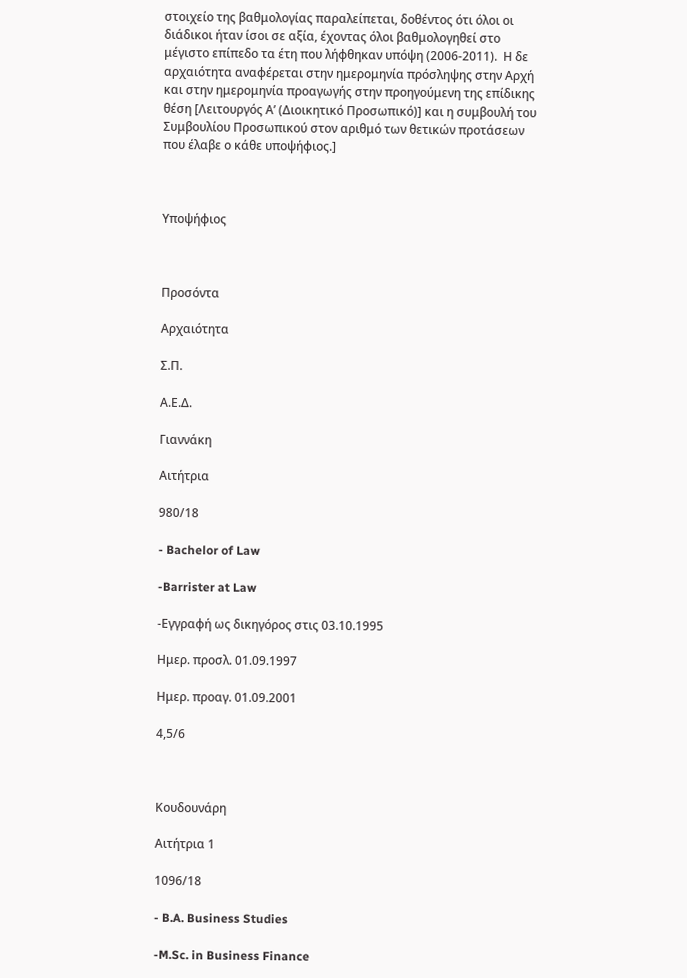στοιχείο της βαθμολογίας παραλείπεται, δοθέντος ότι όλοι οι διάδικοι ήταν ίσοι σε αξία, έχοντας όλοι βαθμολογηθεί στο μέγιστο επίπεδο τα έτη που λήφθηκαν υπόψη (2006-2011).  Η δε αρχαιότητα αναφέρεται στην ημερομηνία πρόσληψης στην Αρχή και στην ημερομηνία προαγωγής στην προηγούμενη της επίδικης θέση [Λειτουργός Α’ (Διοικητικό Προσωπικό)] και η συμβουλή του Συμβουλίου Προσωπικού στον αριθμό των θετικών προτάσεων που έλαβε ο κάθε υποψήφιος.]



Υποψήφιος



Προσόντα

Αρχαιότητα

Σ.Π.

Α.Ε.Δ.

Γιαννάκη

Αιτήτρια

980/18

- Bachelor of Law

-Barrister at Law

-Εγγραφή ως δικηγόρος στις 03.10.1995

Ημερ. προσλ. 01.09.1997

Ημερ. προαγ. 01.09.2001

4,5/6



Κουδουνάρη

Αιτήτρια 1

1096/18

- B.A. Business Studies

-M.Sc. in Business Finance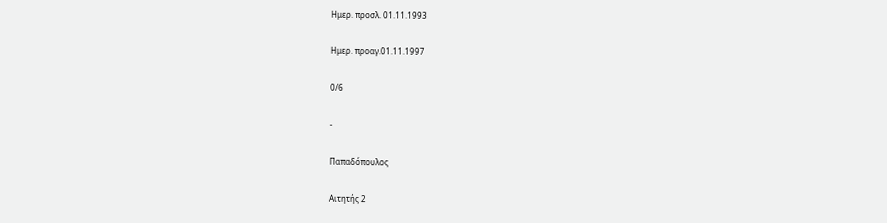Ημερ. προσλ. 01.11.1993

Ημερ. προαγ.01.11.1997

0/6

-

Παπαδόπουλος

Αιτητής 2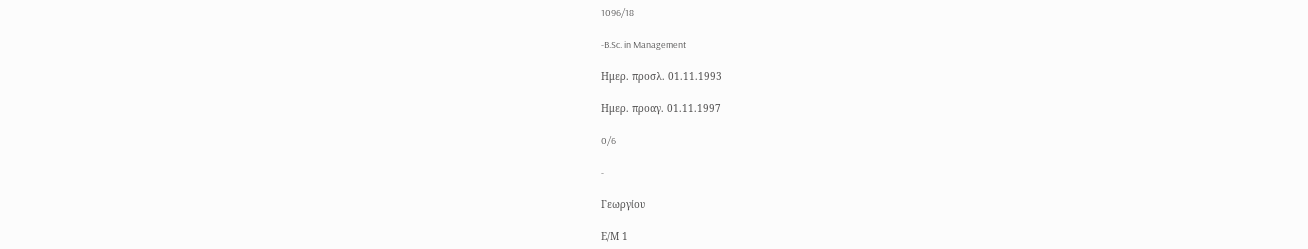1096/18

-B.Sc. in Management

Ημερ. προσλ. 01.11.1993

Ημερ. προαγ. 01.11.1997

0/6

-

Γεωργίου

Ε/Μ 1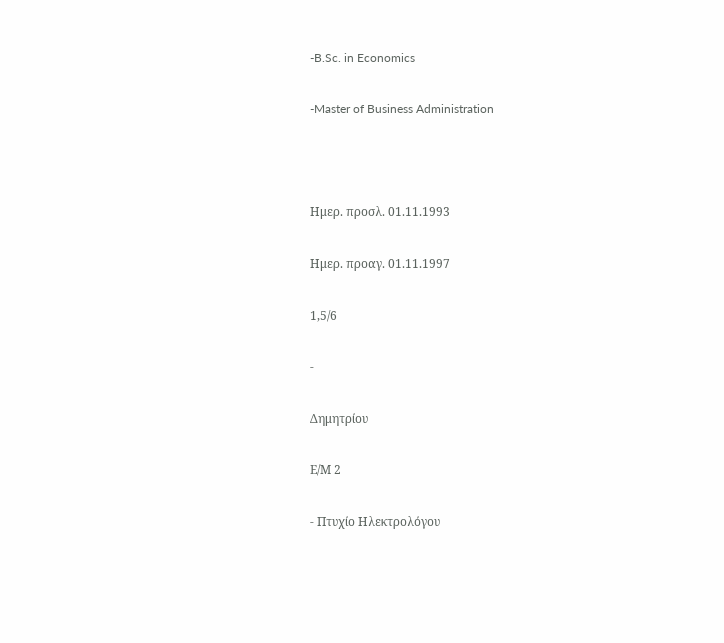-B.Sc. in Economics

-Master of Business Administration



Ημερ. προσλ. 01.11.1993

Ημερ. προαγ. 01.11.1997

1,5/6

-

Δημητρίου

Ε/Μ 2

- Πτυχίο Ηλεκτρολόγου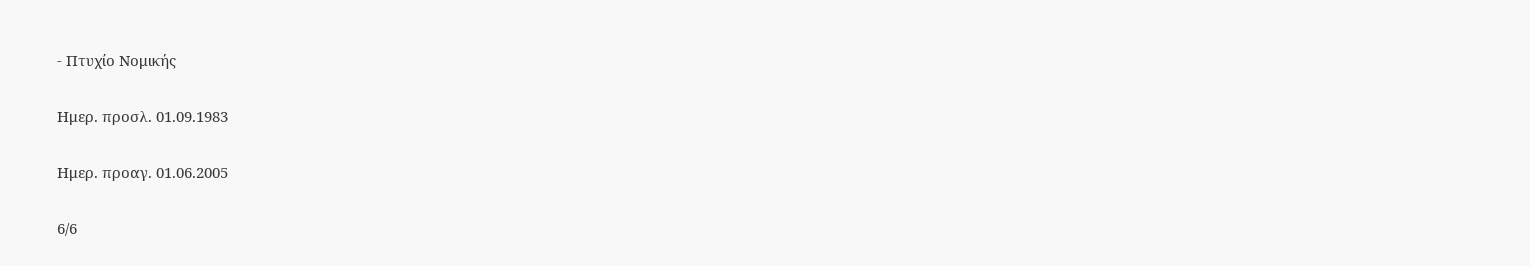- Πτυχίο Νομικής

Ημερ. προσλ. 01.09.1983

Ημερ. προαγ. 01.06.2005

6/6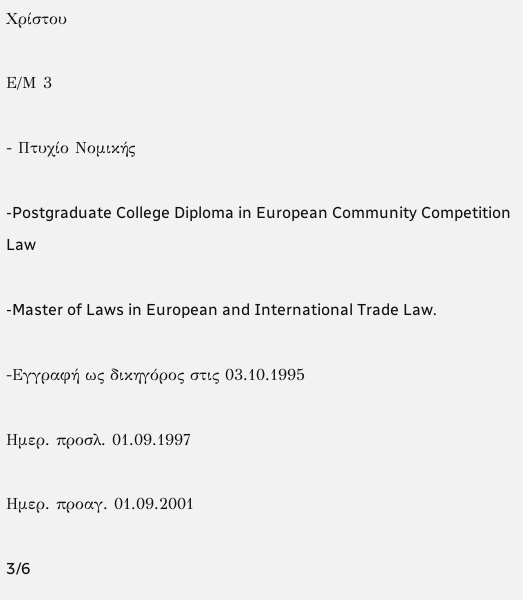Χρίστου

Ε/Μ 3

- Πτυχίο Νομικής

-Postgraduate College Diploma in European Community Competition Law

-Master of Laws in European and International Trade Law.

-Εγγραφή ως δικηγόρος στις 03.10.1995

Ημερ. προσλ. 01.09.1997

Ημερ. προαγ. 01.09.2001

3/6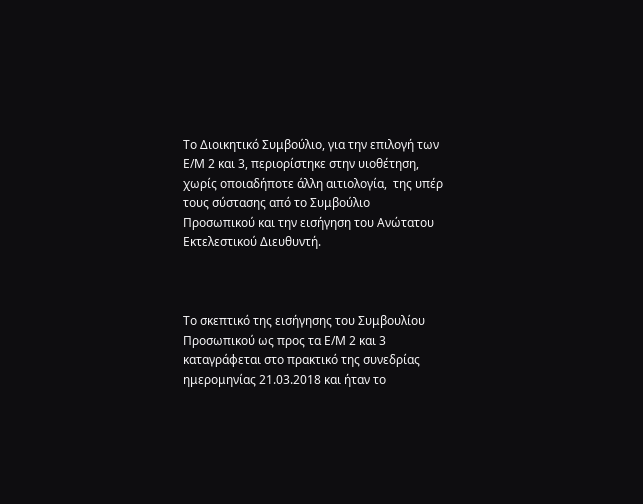Το Διοικητικό Συμβούλιο, για την επιλογή των Ε/Μ 2 και 3, περιορίστηκε στην υιοθέτηση, χωρίς οποιαδήποτε άλλη αιτιολογία,  της υπέρ τους σύστασης από το Συμβούλιο Προσωπικού και την εισήγηση του Ανώτατου Εκτελεστικού Διευθυντή.



Το σκεπτικό της εισήγησης του Συμβουλίου Προσωπικού ως προς τα Ε/Μ 2 και 3 καταγράφεται στο πρακτικό της συνεδρίας ημερομηνίας 21.03.2018 και ήταν το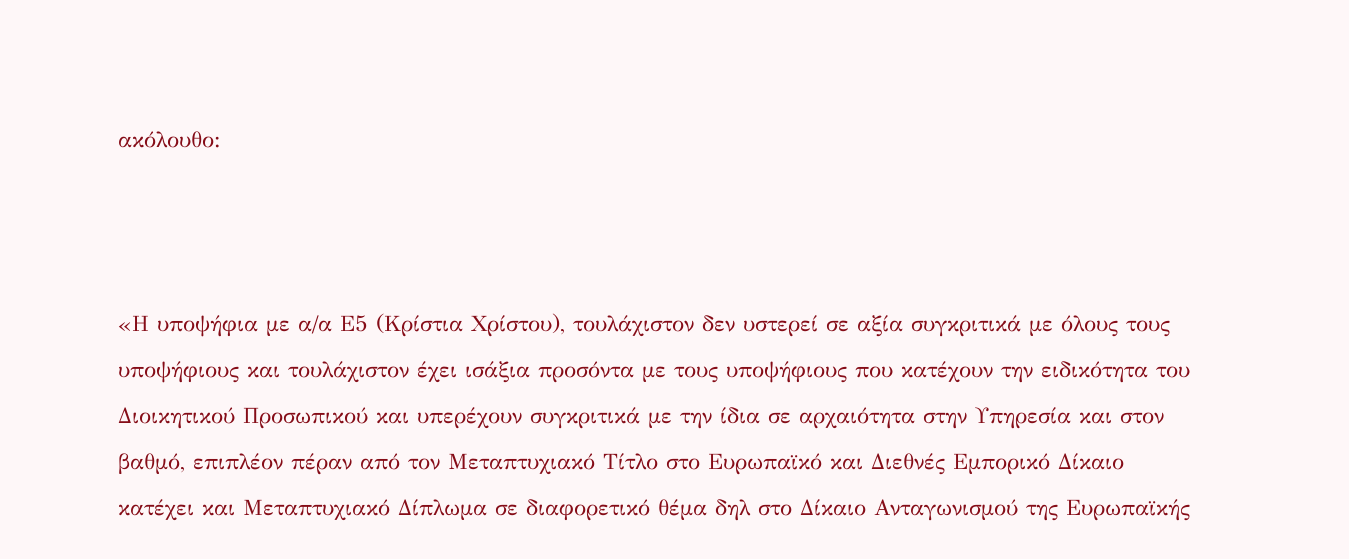ακόλουθο:



«Η υποψήφια με α/α Ε5 (Κρίστια Χρίστου), τουλάχιστον δεν υστερεί σε αξία συγκριτικά με όλους τους υποψήφιους και τουλάχιστον έχει ισάξια προσόντα με τους υποψήφιους που κατέχουν την ειδικότητα του Διοικητικού Προσωπικού και υπερέχουν συγκριτικά με την ίδια σε αρχαιότητα στην Υπηρεσία και στον βαθμό, επιπλέον πέραν από τον Μεταπτυχιακό Τίτλο στο Ευρωπαϊκό και Διεθνές Εμπορικό Δίκαιο κατέχει και Μεταπτυχιακό Δίπλωμα σε διαφορετικό θέμα δηλ στο Δίκαιο Ανταγωνισμού της Ευρωπαϊκής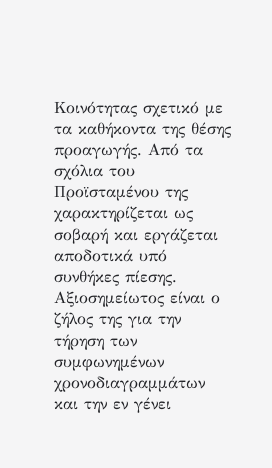Κοινότητας σχετικό με τα καθήκοντα της θέσης προαγωγής. Από τα σχόλια του Προϊσταμένου της χαρακτηρίζεται ως σοβαρή και εργάζεται αποδοτικά υπό συνθήκες πίεσης. Αξιοσημείωτος είναι ο ζήλος της για την τήρηση των συμφωνημένων χρονοδιαγραμμάτων και την εν γένει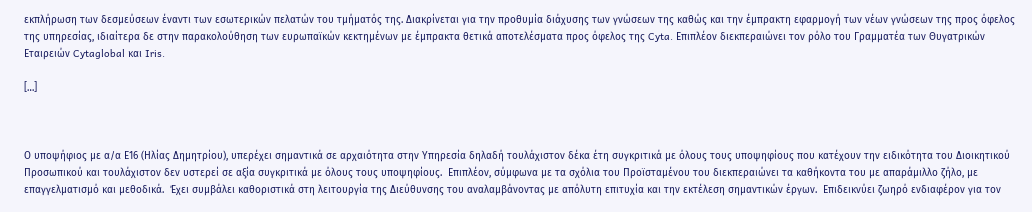εκπλήρωση των δεσμεύσεων έναντι των εσωτερικών πελατών του τμήματός της. Διακρίνεται για την προθυμία διάχυσης των γνώσεων της καθώς και την έμπρακτη εφαρμογή των νέων γνώσεων της προς όφελος της υπηρεσίας, ιδιαίτερα δε στην παρακολούθηση των ευρωπαϊκών κεκτημένων με έμπρακτα θετικά αποτελέσματα προς όφελος της Cyta. Επιπλέον διεκπεραιώνει τον ρόλο του Γραμματέα των Θυγατρικών Εταιρειών Cytaglobal και Iris.

[…]



Ο υποψήφιος με α/α Ε16 (Ηλίας Δημητρίου), υπερέχει σημαντικά σε αρχαιότητα στην Υπηρεσία δηλαδή τουλάχιστον δέκα έτη συγκριτικά με όλους τους υποψηφίους που κατέχουν την ειδικότητα του Διοικητικού Προσωπικού και τουλάχιστον δεν υστερεί σε αξία συγκριτικά με όλους τους υποψηφίους.  Επιπλέον, σύμφωνα με τα σχόλια του Προϊσταμένου του διεκπεραιώνει τα καθήκοντα του με απαράμιλλο ζήλο, με επαγγελματισμό και μεθοδικά.  Έχει συμβάλει καθοριστικά στη λειτουργία της Διεύθυνσης του αναλαμβάνοντας με απόλυτη επιτυχία και την εκτέλεση σημαντικών έργων.  Επιδεικνύει ζωηρό ενδιαφέρον για τον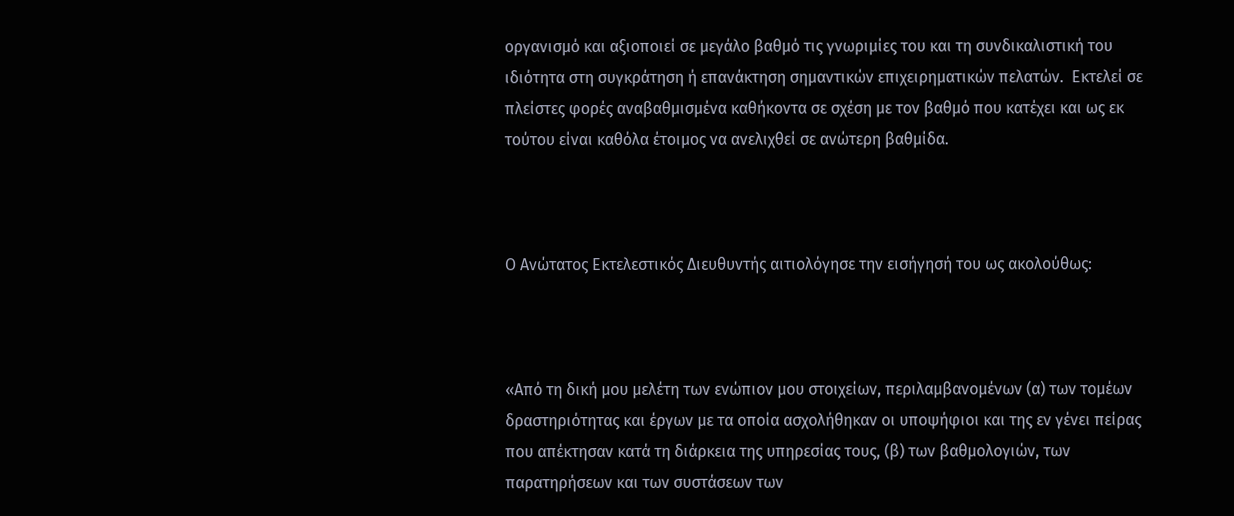οργανισμό και αξιοποιεί σε μεγάλο βαθμό τις γνωριμίες του και τη συνδικαλιστική του ιδιότητα στη συγκράτηση ή επανάκτηση σημαντικών επιχειρηματικών πελατών.  Εκτελεί σε πλείστες φορές αναβαθμισμένα καθήκοντα σε σχέση με τον βαθμό που κατέχει και ως εκ τούτου είναι καθόλα έτοιμος να ανελιχθεί σε ανώτερη βαθμίδα.



Ο Ανώτατος Εκτελεστικός Διευθυντής αιτιολόγησε την εισήγησή του ως ακολούθως:



«Από τη δική μου μελέτη των ενώπιον μου στοιχείων, περιλαμβανομένων (α) των τομέων δραστηριότητας και έργων με τα οποία ασχολήθηκαν οι υποψήφιοι και της εν γένει πείρας που απέκτησαν κατά τη διάρκεια της υπηρεσίας τους, (β) των βαθμολογιών, των παρατηρήσεων και των συστάσεων των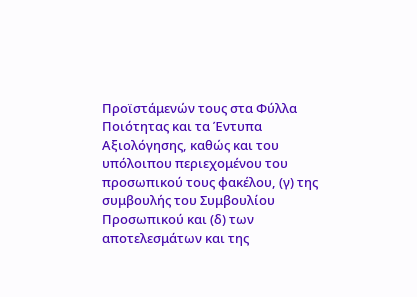Προϊστάμενών τους στα Φύλλα Ποιότητας και τα Έντυπα Αξιολόγησης, καθώς και του υπόλοιπου περιεχομένου του προσωπικού τους φακέλου, (γ) της συμβουλής του Συμβουλίου Προσωπικού και (δ) των αποτελεσμάτων και της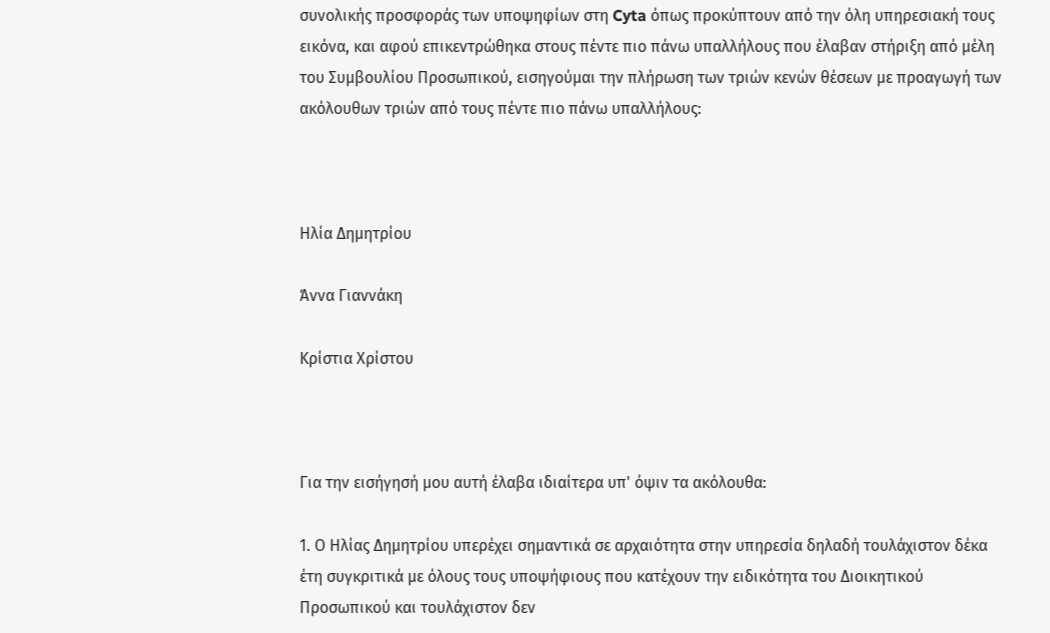συνολικής προσφοράς των υποψηφίων στη Cyta όπως προκύπτουν από την όλη υπηρεσιακή τους εικόνα, και αφού επικεντρώθηκα στους πέντε πιο πάνω υπαλλήλους που έλαβαν στήριξη από μέλη του Συμβουλίου Προσωπικού, εισηγούμαι την πλήρωση των τριών κενών θέσεων με προαγωγή των ακόλουθων τριών από τους πέντε πιο πάνω υπαλλήλους:



Ηλία Δημητρίου

Άννα Γιαννάκη

Κρίστια Χρίστου



Για την εισήγησή μου αυτή έλαβα ιδιαίτερα υπ' όψιν τα ακόλουθα:

1. Ο Ηλίας Δημητρίου υπερέχει σημαντικά σε αρχαιότητα στην υπηρεσία δηλαδή τουλάχιστον δέκα έτη συγκριτικά με όλους τους υποψήφιους που κατέχουν την ειδικότητα του Διοικητικού Προσωπικού και τουλάχιστον δεν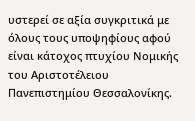υστερεί σε αξία συγκριτικά με όλους τους υποψηφίους αφού είναι κάτοχος πτυχίου Νομικής του Αριστοτέλειου Πανεπιστημίου Θεσσαλονίκης.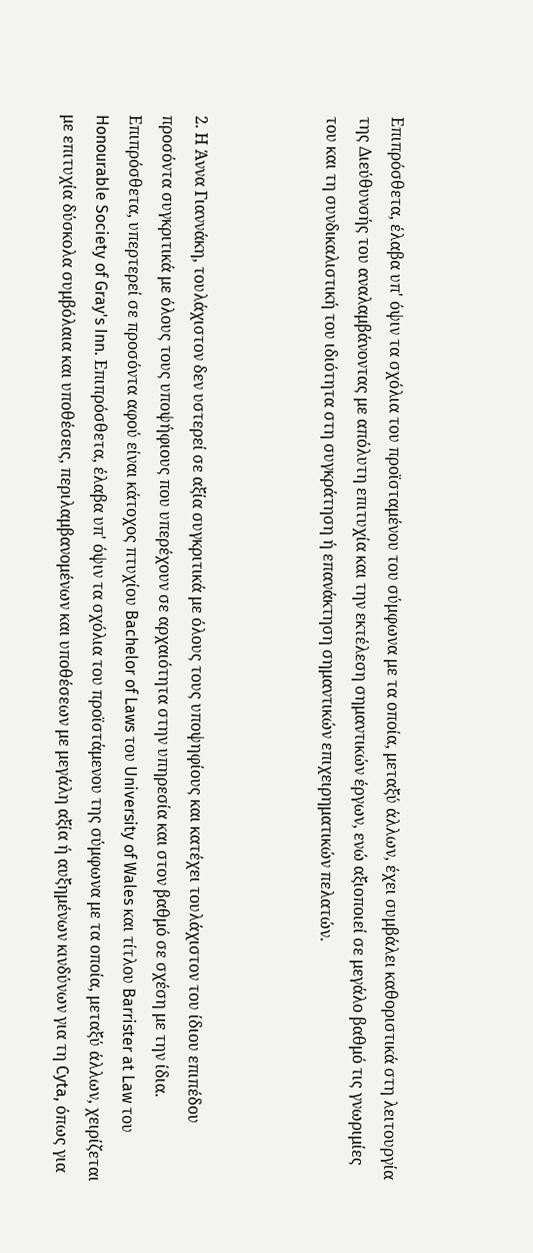Επιπρόσθετα, έλαβα υπ' όψιν τα σχόλια του προϊσταμένου του σύμφωνα με τα οποία, μεταξύ άλλων, έχει συμβάλει καθοριστικά στη λειτουργία της Διεύθυνσής του αναλαμβάνοντας με απόλυτη επιτυχία και την εκτέλεση σημαντικών έργων, ενώ αξιοποιεί σε μεγάλο βαθμό τις γνωριμίες του και τη συνδικαλιστική του ιδιότητα στη συγκράτηση ή επανάκτηση σημαντικών επιχειρηματικών πελατών.



2. Η Άννα Γιαννάκη, τουλάχιστον δεν υστερεί σε αξία συγκριτικά με όλους τους υποψηφίους και κατέχει τουλάχιστον του ίδιου επιπέδου προσόντα συγκριτικά με όλους τους υποψήφιους που υπερέχουν σε αρχαιότητα στην υπηρεσία και στον βαθμό σε σχέση με την ίδια. Επιπρόσθετα, υπερτερεί σε προσόντα αφού είναι κάτοχος πτυχίου Bachelor of Laws του University of Wales και τίτλου Barrister at Law του Honourable Society of Gray's Inn. Επιπρόσθετα, έλαβα υπ' όψιν τα σχόλια του προϊστάμενου της σύμφωνα με τα οποία, μεταξύ άλλων, χειρίζεται με επιτυχία δύσκολα συμβόλαια και υποθέσεις, περιλαμβανομένων και υποθέσεων με μεγάλη αξία ή αυξημένων κινδύνων για τη Cyta, όπως για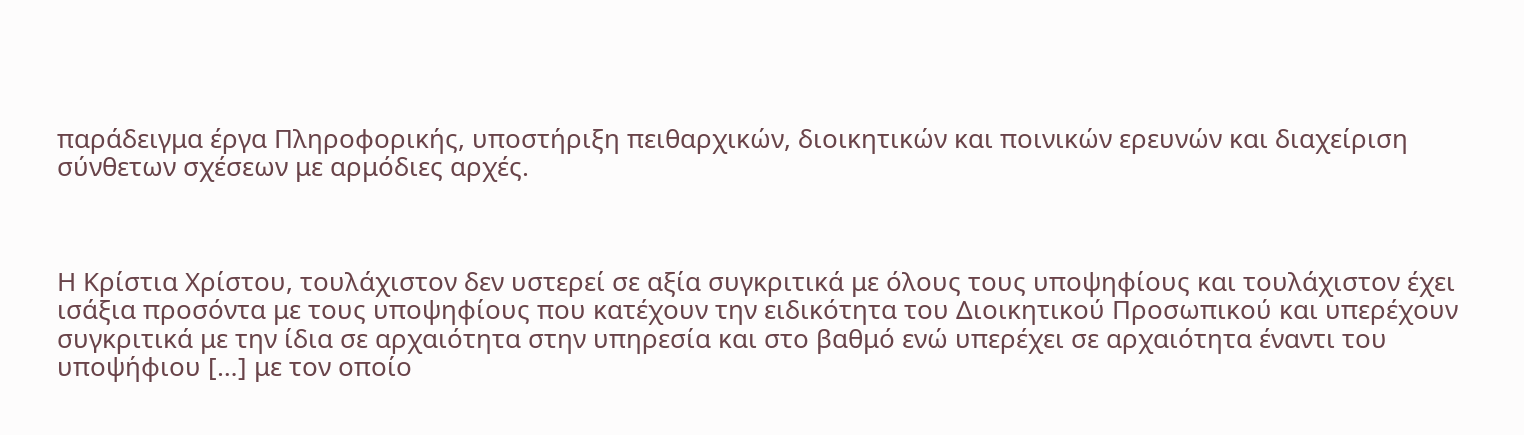παράδειγμα έργα Πληροφορικής, υποστήριξη πειθαρχικών, διοικητικών και ποινικών ερευνών και διαχείριση σύνθετων σχέσεων με αρμόδιες αρχές.



Η Κρίστια Χρίστου, τουλάχιστον δεν υστερεί σε αξία συγκριτικά με όλους τους υποψηφίους και τουλάχιστον έχει ισάξια προσόντα με τους υποψηφίους που κατέχουν την ειδικότητα του Διοικητικού Προσωπικού και υπερέχουν συγκριτικά με την ίδια σε αρχαιότητα στην υπηρεσία και στο βαθμό ενώ υπερέχει σε αρχαιότητα έναντι του υποψήφιου […] με τον οποίο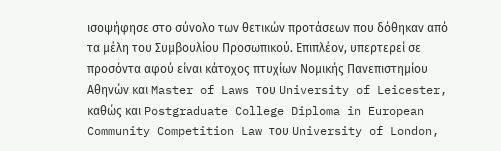ισοψήφησε στο σύνολο των θετικών προτάσεων που δόθηκαν από τα μέλη του Συμβουλίου Προσωπικού. Επιπλέον, υπερτερεί σε προσόντα αφού είναι κάτοχος πτυχίων Νομικής Πανεπιστημίου Αθηνών και Master of Laws του University of Leicester, καθώς και Postgraduate College Diploma in European Community Competition Law του University of London,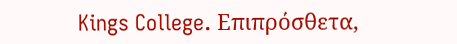Kings College. Επιπρόσθετα,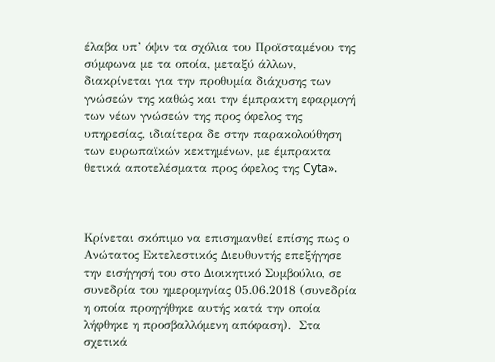έλαβα υπ’ όψιν τα σχόλια του Προϊσταμένου της σύμφωνα με τα οποία, μεταξύ άλλων, διακρίνεται για την προθυμία διάχυσης των γνώσεών της καθώς και την έμπρακτη εφαρμογή των νέων γνώσεών της προς όφελος της υπηρεσίας, ιδιαίτερα δε στην παρακολούθηση των ευρωπαϊκών κεκτημένων, με έμπρακτα θετικά αποτελέσματα προς όφελος της Cyta».



Κρίνεται σκόπιμο να επισημανθεί επίσης πως ο Ανώτατος Εκτελεστικός Διευθυντής επεξήγησε την εισήγησή του στο Διοικητικό Συμβούλιο, σε συνεδρία του ημερομηνίας 05.06.2018 (συνεδρία η οποία προηγήθηκε αυτής κατά την οποία λήφθηκε η προσβαλλόμενη απόφαση).  Στα σχετικά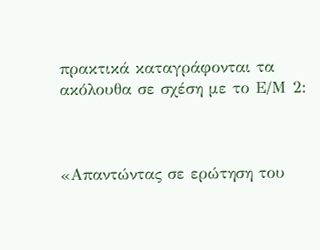πρακτικά καταγράφονται τα ακόλουθα σε σχέση με το Ε/Μ 2:



«Απαντώντας σε ερώτηση του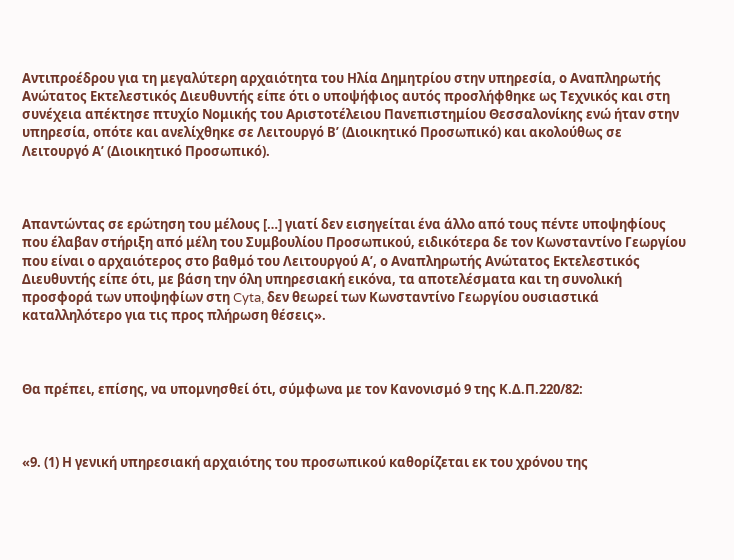Αντιπροέδρου για τη μεγαλύτερη αρχαιότητα του Ηλία Δημητρίου στην υπηρεσία, ο Αναπληρωτής Ανώτατος Εκτελεστικός Διευθυντής είπε ότι ο υποψήφιος αυτός προσλήφθηκε ως Τεχνικός και στη συνέχεια απέκτησε πτυχίο Νομικής του Αριστοτέλειου Πανεπιστημίου Θεσσαλονίκης ενώ ήταν στην υπηρεσία, οπότε και ανελίχθηκε σε Λειτουργό Β’ (Διοικητικό Προσωπικό) και ακολούθως σε Λειτουργό Α’ (Διοικητικό Προσωπικό).



Απαντώντας σε ερώτηση του μέλους […] γιατί δεν εισηγείται ένα άλλο από τους πέντε υποψηφίους που έλαβαν στήριξη από μέλη του Συμβουλίου Προσωπικού, ειδικότερα δε τον Κωνσταντίνο Γεωργίου που είναι ο αρχαιότερος στο βαθμό του Λειτουργού Α’, ο Αναπληρωτής Ανώτατος Εκτελεστικός Διευθυντής είπε ότι, με βάση την όλη υπηρεσιακή εικόνα, τα αποτελέσματα και τη συνολική προσφορά των υποψηφίων στη Cyta, δεν θεωρεί των Κωνσταντίνο Γεωργίου ουσιαστικά καταλληλότερο για τις προς πλήρωση θέσεις».



Θα πρέπει, επίσης, να υπομνησθεί ότι, σύμφωνα με τον Κανονισμό 9 της Κ.Δ.Π.220/82:



«9. (1) Η γενική υπηρεσιακή αρχαιότης του προσωπικού καθορίζεται εκ του χρόνου της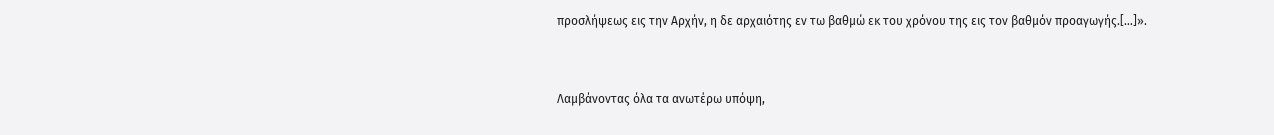προσλήψεως εις την Αρχήν, η δε αρχαιότης εν τω βαθμώ εκ του χρόνου της εις τον βαθμόν προαγωγής.[…]».



Λαμβάνοντας όλα τα ανωτέρω υπόψη,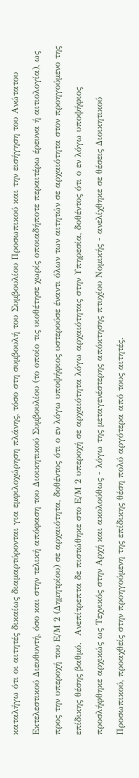καταλήγω ότι οι αιτητές δικαίως διαμαρτύρονται για εμφιλοχώρηση πλάνης, τόσο στη συμβουλή του Συμβουλίου Προσωπικού και την εισήγηση του Ανώτατου Εκτελεστικού Διευθυντή, όσο και στην τελική απόφαση του Διοικητικού Συμβουλίου (το οποίο τις υιοθέτησε χωρίς οποιαδήποτε περαιτέρω έρευνα ή αιτιολογία), ως προς την υπεροχή του Ε/Μ 2 (Δημητρίου) σε αρχαιότητα, δοθέντος ότι ο εν λόγω υποψήφιος υστερούσε έναντι όλων των αιτητών σε αρχαιότητα στον προηγούμενο της επίδικης θέσης βαθμό.  Ανεπίτρεπτα δε πιστώθηκε στο Ε/Μ 2 υπεροχή σε αρχαιότητα λόγω αρχαιότητας στην Υπηρεσία, δοθέντος ότι ο εν λόγω υποψήφιος προσλήφθηκε αρχικώς ως Τεχνικός στην Αρχή και ακολούθως - λόγω της μεταγενέστερης απόκτησης πτυχίου Νομικής - ανελίχθηκε σε θέσεις Διοικητικού Προσωπικού, προαχθείς στην προηγούμενη της επίδικης θέση πολύ αργότερα από τους αιτητές.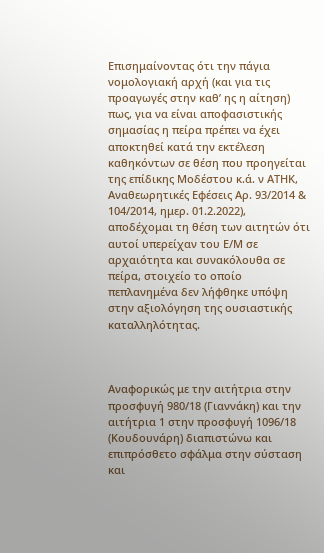Επισημαίνοντας ότι την πάγια νομολογιακή αρχή (και για τις προαγωγές στην καθ’ ης η αίτηση) πως, για να είναι αποφασιστικής σημασίας η πείρα πρέπει να έχει αποκτηθεί κατά την εκτέλεση καθηκόντων σε θέση που προηγείται της επίδικης Μοδέστου κ.ά. ν ΑΤΗΚ, Αναθεωρητικές Εφέσεις Αρ. 93/2014 & 104/2014, ημερ. 01.2.2022), αποδέχομαι τη θέση των αιτητών ότι αυτοί υπερείχαν του Ε/Μ σε αρχαιότητα και συνακόλουθα σε πείρα, στοιχείο το οποίο πεπλανημένα δεν λήφθηκε υπόψη στην αξιολόγηση της ουσιαστικής καταλληλότητας.



Αναφορικώς με την αιτήτρια στην προσφυγή 980/18 (Γιαννάκη) και την αιτήτρια 1 στην προσφυγή 1096/18 (Κουδουνάρη) διαπιστώνω και επιπρόσθετο σφάλμα στην σύσταση και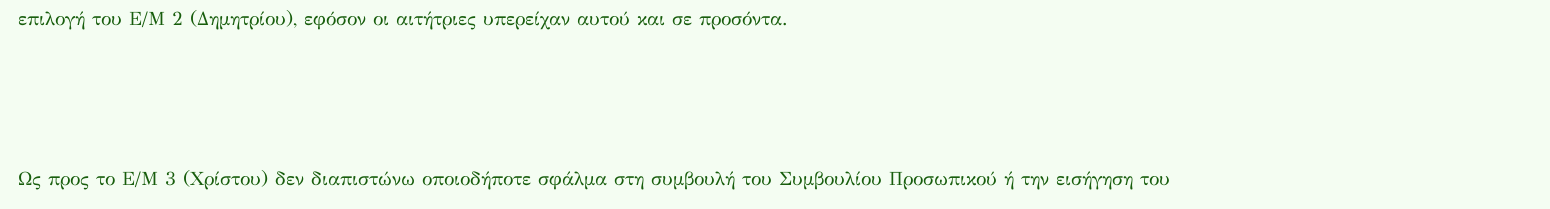επιλογή του Ε/Μ 2 (Δημητρίου), εφόσον οι αιτήτριες υπερείχαν αυτού και σε προσόντα.



Ως προς το Ε/Μ 3 (Χρίστου) δεν διαπιστώνω οποιοδήποτε σφάλμα στη συμβουλή του Συμβουλίου Προσωπικού ή την εισήγηση του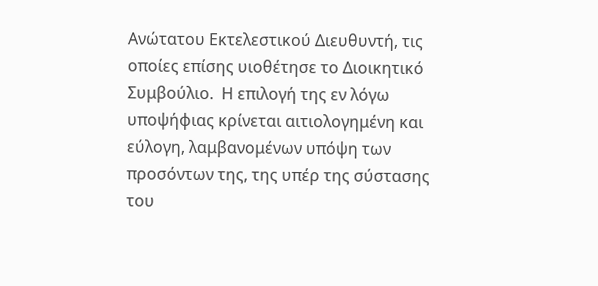Ανώτατου Εκτελεστικού Διευθυντή, τις οποίες επίσης υιοθέτησε το Διοικητικό Συμβούλιο.  Η επιλογή της εν λόγω υποψήφιας κρίνεται αιτιολογημένη και εύλογη, λαμβανομένων υπόψη των προσόντων της, της υπέρ της σύστασης του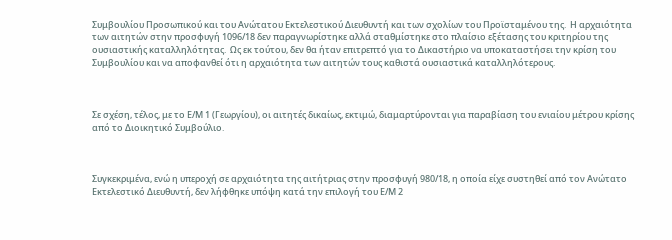Συμβουλίου Προσωπικού και του Ανώτατου Εκτελεστικού Διευθυντή και των σχολίων του Προϊσταμένου της.  Η αρχαιότητα των αιτητών στην προσφυγή 1096/18 δεν παραγνωρίστηκε αλλά σταθμίστηκε στο πλαίσιο εξέτασης του κριτηρίου της ουσιαστικής καταλληλότητας.  Ως εκ τούτου, δεν θα ήταν επιτρεπτό για το Δικαστήριο να υποκαταστήσει την κρίση του Συμβουλίου και να αποφανθεί ότι η αρχαιότητα των αιτητών τους καθιστά ουσιαστικά καταλληλότερους.



Σε σχέση, τέλος, με το Ε/Μ 1 (Γεωργίου), οι αιτητές δικαίως, εκτιμώ, διαμαρτύρονται για παραβίαση του ενιαίου μέτρου κρίσης από το Διοικητικό Συμβούλιο.



Συγκεκριμένα, ενώ η υπεροχή σε αρχαιότητα της αιτήτριας στην προσφυγή 980/18, η οποία είχε συστηθεί από τον Ανώτατο Εκτελεστικό Διευθυντή, δεν λήφθηκε υπόψη κατά την επιλογή του Ε/Μ 2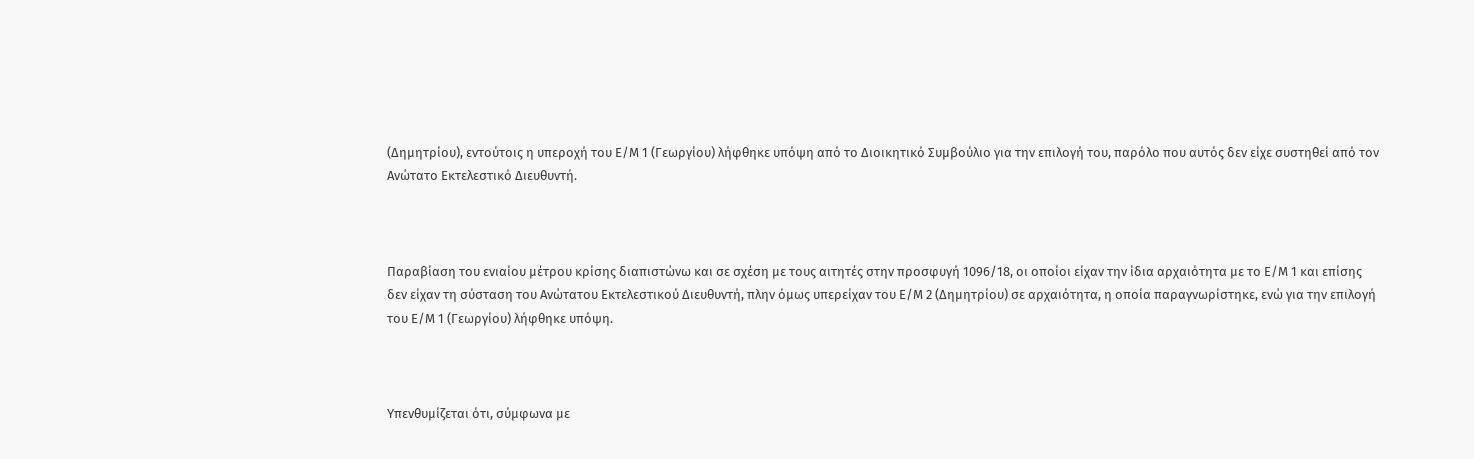(Δημητρίου), εντούτοις η υπεροχή του Ε/Μ 1 (Γεωργίου) λήφθηκε υπόψη από το Διοικητικό Συμβούλιο για την επιλογή του, παρόλο που αυτός δεν είχε συστηθεί από τον Ανώτατο Εκτελεστικό Διευθυντή.



Παραβίαση του ενιαίου μέτρου κρίσης διαπιστώνω και σε σχέση με τους αιτητές στην προσφυγή 1096/18, οι οποίοι είχαν την ίδια αρχαιότητα με το Ε/Μ 1 και επίσης δεν είχαν τη σύσταση του Ανώτατου Εκτελεστικού Διευθυντή, πλην όμως υπερείχαν του Ε/Μ 2 (Δημητρίου) σε αρχαιότητα, η οποία παραγνωρίστηκε, ενώ για την επιλογή του Ε/Μ 1 (Γεωργίου) λήφθηκε υπόψη.



Υπενθυμίζεται ότι, σύμφωνα με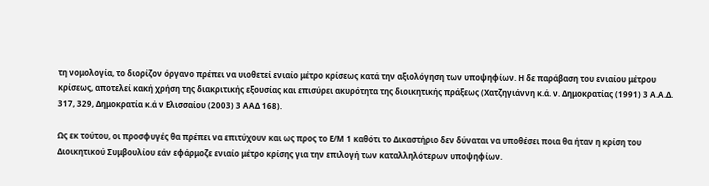τη νομολογία, το διορίζον όργανο πρέπει να υιοθετεί ενιαίο μέτρο κρίσεως κατά την αξιολόγηση των υποψηφίων. Η δε παράβαση του ενιαίου μέτρου κρίσεως, αποτελεί κακή χρήση της διακριτικής εξουσίας και επισύρει ακυρότητα της διοικητικής πράξεως (Χατζηγιάννη κ.ά. ν. Δημοκρατίας (1991) 3 Α.Α.Δ. 317, 329, Δημοκρατία κ.ά ν Ελισσαίου (2003) 3 ΑΑΔ 168).

Ως εκ τούτου, οι προσφυγές θα πρέπει να επιτύχουν και ως προς το Ε/Μ 1 καθότι το Δικαστήριο δεν δύναται να υποθέσει ποια θα ήταν η κρίση του Διοικητικού Συμβουλίου εάν εφάρμοζε ενιαίο μέτρο κρίσης για την επιλογή των καταλληλότερων υποψηφίων.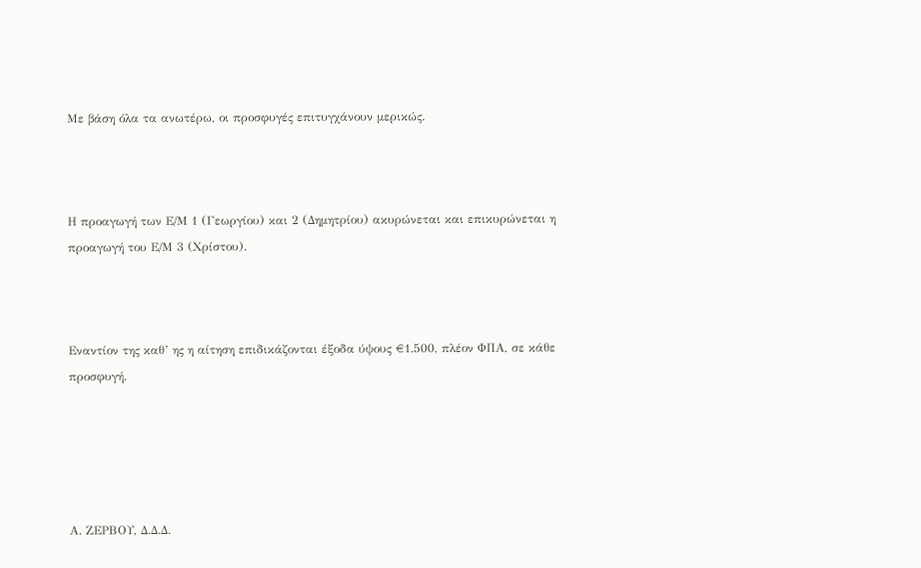Με βάση όλα τα ανωτέρω, οι προσφυγές επιτυγχάνουν μερικώς.



Η προαγωγή των Ε/Μ 1 (Γεωργίου) και 2 (Δημητρίου) ακυρώνεται και επικυρώνεται η προαγωγή του Ε/Μ 3 (Χρίστου).



Εναντίον της καθ’ ης η αίτηση επιδικάζονται έξοδα ύψους €1.500, πλέον ΦΠΑ, σε κάθε προσφυγή.





Α. ΖΕΡΒΟΥ, Δ.Δ.Δ.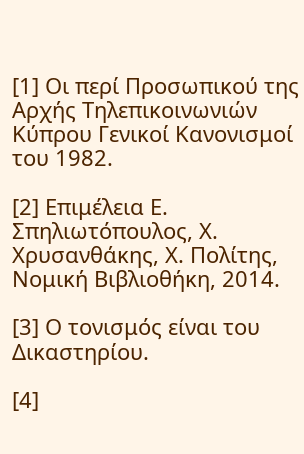[1] Οι περί Προσωπικού της Αρχής Τηλεπικοινωνιών Κύπρου Γενικοί Κανονισμοί του 1982.

[2] Επιμέλεια Ε. Σπηλιωτόπουλος, Χ. Χρυσανθάκης, Χ. Πολίτης, Νομική Βιβλιοθήκη, 2014.

[3] Ο τονισμός είναι του Δικαστηρίου.

[4]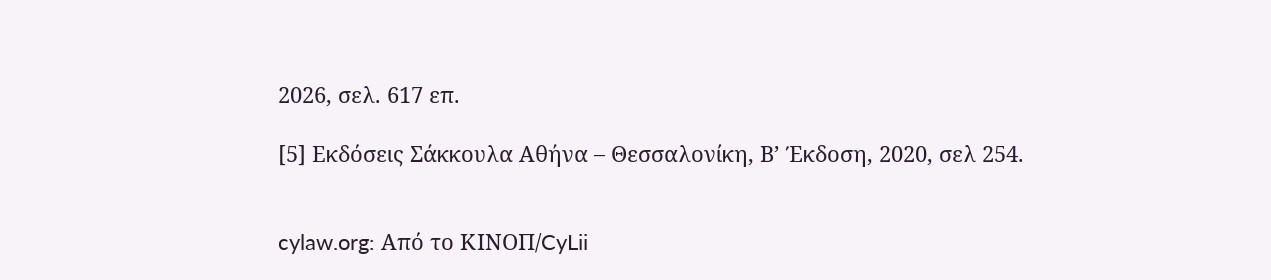2026, σελ. 617 επ.

[5] Εκδόσεις Σάκκουλα Αθήνα – Θεσσαλονίκη, Β’ Έκδοση, 2020, σελ 254.


cylaw.org: Από το ΚΙΝOΠ/CyLii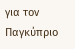για τον Παγκύπριο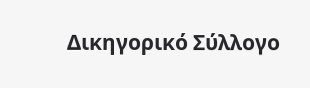Δικηγορικό Σύλλογο